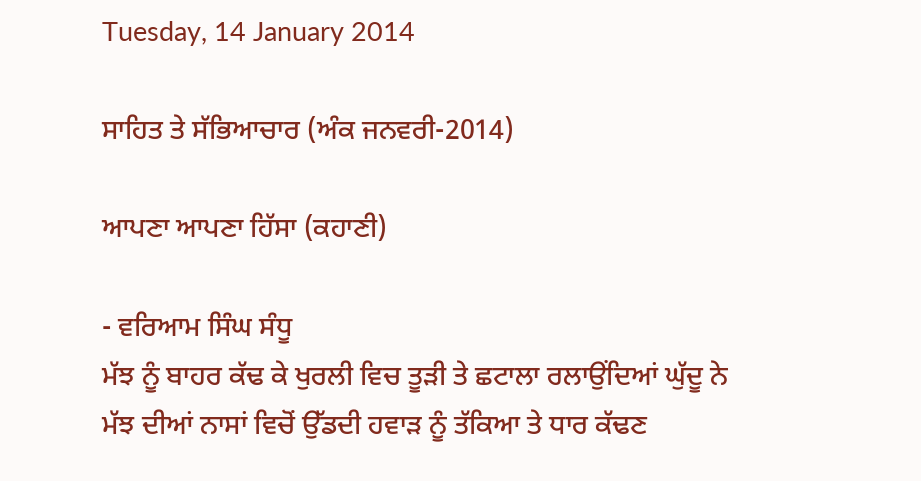Tuesday, 14 January 2014

ਸਾਹਿਤ ਤੇ ਸੱਭਿਆਚਾਰ (ਅੰਕ ਜਨਵਰੀ-2014)

ਆਪਣਾ ਆਪਣਾ ਹਿੱਸਾ (ਕਹਾਣੀ)

- ਵਰਿਆਮ ਸਿੰਘ ਸੰਧੂ
ਮੱਝ ਨੂੰ ਬਾਹਰ ਕੱਢ ਕੇ ਖੁਰਲੀ ਵਿਚ ਤੂੜੀ ਤੇ ਛਟਾਲਾ ਰਲਾਉਂਦਿਆਂ ਘੁੱਦੂ ਨੇ ਮੱਝ ਦੀਆਂ ਨਾਸਾਂ ਵਿਚੋਂ ਉੱਡਦੀ ਹਵਾੜ ਨੂੰ ਤੱਕਿਆ ਤੇ ਧਾਰ ਕੱਢਣ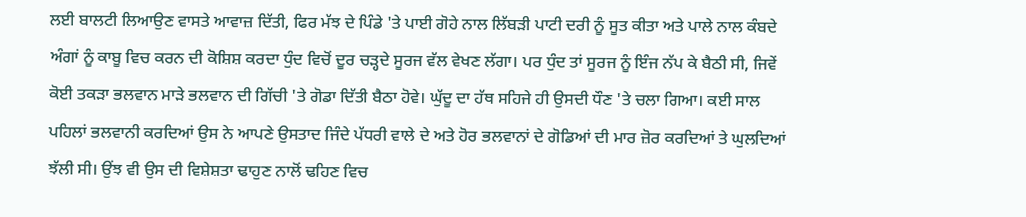ਲਈ ਬਾਲਟੀ ਲਿਆਉਣ ਵਾਸਤੇ ਆਵਾਜ਼ ਦਿੱਤੀ, ਫਿਰ ਮੱਝ ਦੇ ਪਿੰਡੇ 'ਤੇ ਪਾਈ ਗੋਹੇ ਨਾਲ ਲਿੱਬੜੀ ਪਾਟੀ ਦਰੀ ਨੂੰ ਸੂਤ ਕੀਤਾ ਅਤੇ ਪਾਲੇ ਨਾਲ ਕੰਬਦੇ ਅੰਗਾਂ ਨੂੰ ਕਾਬੂ ਵਿਚ ਕਰਨ ਦੀ ਕੋਸ਼ਿਸ਼ ਕਰਦਾ ਧੁੰਦ ਵਿਚੋਂ ਦੂਰ ਚੜ੍ਹਦੇ ਸੂਰਜ ਵੱਲ ਵੇਖਣ ਲੱਗਾ। ਪਰ ਧੁੰਦ ਤਾਂ ਸੂਰਜ ਨੂੰ ਇੰਜ ਨੱਪ ਕੇ ਬੈਠੀ ਸੀ, ਜਿਵੇਂ ਕੋਈ ਤਕੜਾ ਭਲਵਾਨ ਮਾੜੇ ਭਲਵਾਨ ਦੀ ਗਿੱਚੀ 'ਤੇ ਗੋਡਾ ਦਿੱਤੀ ਬੈਠਾ ਹੋਵੇ। ਘੁੱਦੂ ਦਾ ਹੱਥ ਸਹਿਜੇ ਹੀ ਉਸਦੀ ਧੌਣ 'ਤੇ ਚਲਾ ਗਿਆ। ਕਈ ਸਾਲ ਪਹਿਲਾਂ ਭਲਵਾਨੀ ਕਰਦਿਆਂ ਉਸ ਨੇ ਆਪਣੇ ਉਸਤਾਦ ਜਿੰਦੇ ਪੱਧਰੀ ਵਾਲੇ ਦੇ ਅਤੇ ਹੋਰ ਭਲਵਾਨਾਂ ਦੇ ਗੋਡਿਆਂ ਦੀ ਮਾਰ ਜ਼ੋਰ ਕਰਦਿਆਂ ਤੇ ਘੁਲਦਿਆਂ ਝੱਲੀ ਸੀ। ਉਂਝ ਵੀ ਉਸ ਦੀ ਵਿਸ਼ੇਸ਼ਤਾ ਢਾਹੁਣ ਨਾਲੋਂ ਢਹਿਣ ਵਿਚ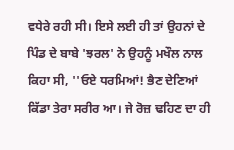ਵਧੇਰੇ ਰਹੀ ਸੀ। ਇਸੇ ਲਈ ਹੀ ਤਾਂ ਉਹਨਾਂ ਦੇ ਪਿੰਡ ਦੇ ਬਾਬੇ 'ਝਰਲ' ਨੇ ਉਹਨੂੰ ਮਖੌਲ ਨਾਲ ਕਿਹਾ ਸੀ, ''ਓਏ ਧਰਮਿਆਂ! ਭੈਣ ਦੇਣਿਆਂ ਕਿੱਡਾ ਤੇਰਾ ਸਰੀਰ ਆ। ਜੇ ਰੋਜ਼ ਢਹਿਣ ਦਾ ਹੀ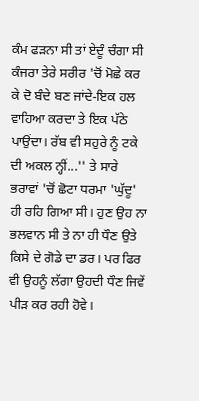ਕੰਮ ਫੜਨਾ ਸੀ ਤਾਂ ਏਦੂੰ ਚੰਗਾ ਸੀ ਕੰਜਰਾ ਤੇਰੇ ਸਰੀਰ 'ਚੋਂ ਮੋਛੇ ਕਰ ਕੇ ਦੋ ਬੰਦੇ ਬਣ ਜਾਂਦੇ-ਇਕ ਹਲ ਵਾਹਿਆ ਕਰਦਾ ਤੇ ਇਕ ਪੱਠੇ ਪਾਉਂਦਾ। ਰੱਬ ਵੀ ਸਹੁਰੇ ਨੂੰ ਟਕੇ ਦੀ ਅਕਲ ਨ੍ਹੀਂ...'' ਤੇ ਸਾਰੇ ਭਰਾਵਾਂ 'ਚੋਂ ਛੋਟਾ ਧਰਮਾ 'ਘੁੱਦੂ' ਹੀ ਰਹਿ ਗਿਆ ਸੀ। ਹੁਣ ਉਹ ਨਾ ਭਲਵਾਨ ਸੀ ਤੇ ਨਾ ਹੀ ਧੌਣ ਉਤੇ ਕਿਸੇ ਦੇ ਗੋਡੇ ਦਾ ਡਰ। ਪਰ ਫਿਰ ਵੀ ਉਹਨੂੰ ਲੱਗਾ ਉਹਦੀ ਧੌਣ ਜਿਵੇਂ ਪੀੜ ਕਰ ਰਹੀ ਹੋਵੇ।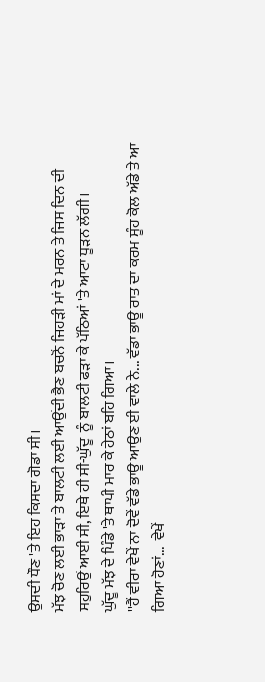ਉਸਦੀ ਧੌਣ 'ਤੇ ਇਹ ਕਿਸਦਾ ਗੋਡਾ ਸੀ।
ਮੱਝ ਚੋਣ ਲਈ ਭਾੜਾ ਤੇ ਬਾਲਟੀ ਲਈ ਆਉਂਦੀ ਭੈਣ ਬਚਨੋਂ ਜਿਹੜੀ ਮਾਂ ਦੇ ਮਰਨ ਤੇ ਜਿਸ ਦਿਨ ਦੀ ਸਹੁਰਿਉਂ ਆਈ ਸੀ, ਇਥੇ ਹੀ ਸੀ-ਘੁੱਦੂ  ਨੂੰ ਬਾਲਟੀ ਫੜਾ ਕੇ ਪੱਠਿਆਂ 'ਤੇ ਆਟਾ ਧੂੜਨ ਲੱਗੀ।
ਘੁੱਦੂ ਮੱਝ ਦੇ ਪਿੰਡੇ 'ਤੇ ਥਾਪੀ ਮਾਰ ਕੇ ਹੇਠਾਂ ਬਹਿ ਗਿਆ।
''ਹੈਂ ਵੀਰਾ ਵੇਖੇਂ ਨਾ ਦੋਵੇਂ ਵੱਡੇ ਭਾਊ ਆਉਣ ਈ ਵਾਲੇ ਨੇ... ਵੱਡਾ ਭਾਊ ਰਾਤ ਦਾ ਕਰਮ ਸੂੰਹ ਕੋਲ ਅੱਡੇ ਤੇ ਆ ਗਿਆ ਹੋਣਾਂ...  ਵੇਖੇਂ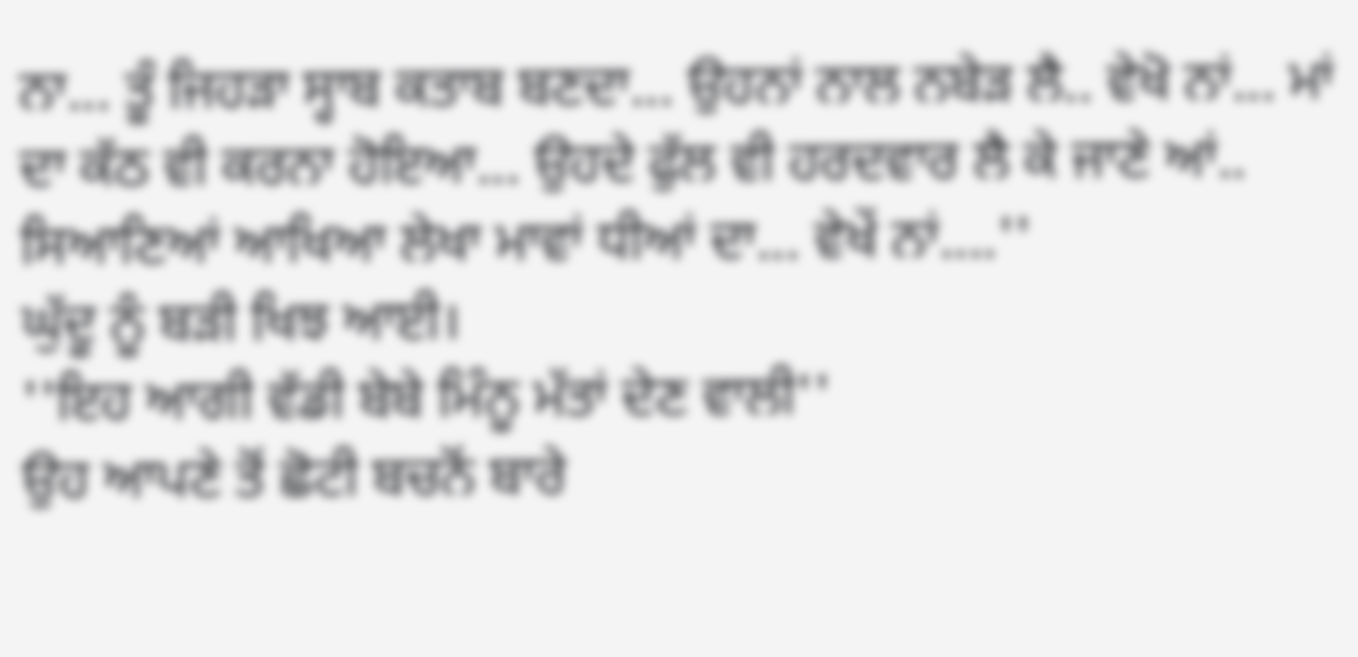ਨਾ... ਤੂੰ ਜਿਹੜਾ ਸ੍ਹਾਬ ਕਤਾਬ ਬਣਦਾ... ਉਹਨਾਂ ਨਾਲ ਨਬੇੜ ਲੈ.. ਵੇਖੋ ਨਾਂ... ਮਾਂ ਦਾ ਕੱਠ ਵੀ ਕਰਨਾ ਹੋਇਆ... ਉਹਦੇ ਫੁੱਲ ਵੀ ਹਰਦਵਾਰ ਲੈ ਕੇ ਜਾਣੇ ਆਂ.. ਸਿਆਣਿਆਂ ਆਖਿਆ ਲੇਖਾ ਮਾਵਾਂ ਧੀਆਂ ਦਾ... ਵੇਖੇਂ ਨਾਂ....''
ਘੁੱਦੂ ਨੂੰ ਬੜੀ ਖਿਝ ਆਈ।
''ਇਹ ਆਗੀ ਵੱਡੀ ਬੇਬੇ ਮਿੰਨੂ ਮੱਤਾਂ ਦੇਣ ਵਾਲੀ''
ਉਹ ਆਪਣੇ ਤੋਂ ਛੋਟੀ ਬਚਨੋਂ ਬਾਰੇ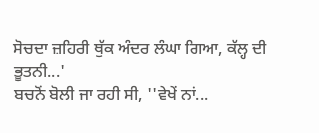ਸੋਚਦਾ ਜ਼ਹਿਰੀ ਥੁੱਕ ਅੰਦਰ ਲੰਘਾ ਗਿਆ, ਕੱਲ੍ਹ ਦੀ ਭੂਤਨੀ...'
ਬਚਨੋਂ ਬੋਲੀ ਜਾ ਰਹੀ ਸੀ, ''ਵੇਖੇਂ ਨਾਂ...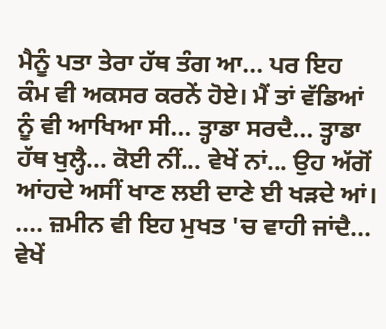ਮੈਨੂੰ ਪਤਾ ਤੇਰਾ ਹੱਥ ਤੰਗ ਆ... ਪਰ ਇਹ ਕੰਮ ਵੀ ਅਕਸਰ ਕਰਨੇਂ ਹੋਏ। ਮੈਂ ਤਾਂ ਵੱਡਿਆਂ ਨੂੰ ਵੀ ਆਖਿਆ ਸੀ... ਤ੍ਹਾਡਾ ਸਰਦੈ... ਤ੍ਹਾਡਾ ਹੱਥ ਖੁਲ੍ਹੈ... ਕੋਈ ਨੀਂ... ਵੇਖੇਂ ਨਾਂ... ਉਹ ਅੱਗੋਂ ਆਂਹਦੇ ਅਸੀਂ ਖਾਣ ਲਈ ਦਾਣੇ ਈ ਖੜਦੇ ਆਂ। .... ਜ਼ਮੀਨ ਵੀ ਇਹ ਮੁਖਤ 'ਚ ਵਾਹੀ ਜਾਂਦੈ... ਵੇਖੇਂ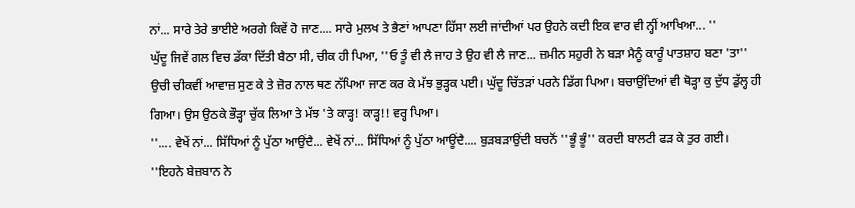ਨਾਂ... ਸਾਰੇ ਤੇਰੇ ਭਾਈਏ ਅਰਗੇ ਕਿਵੇਂ ਹੋ ਜਾਣ.... ਸਾਰੇ ਮੁਲਖ ਤੇ ਭੈਣਾਂ ਆਪਣਾ ਹਿੱਸਾ ਲਈ ਜਾਂਦੀਆਂ ਪਰ ਉਹਨੇ ਕਦੀ ਇਕ ਵਾਰ ਵੀ ਨ੍ਹੀਂ ਆਖਿਆ... ''
ਘੁੱਦੂ ਜਿਵੇਂ ਗਲ ਵਿਚ ਡੱਕਾ ਦਿੱਤੀ ਬੈਠਾ ਸੀ, ਚੀਕ ਹੀ ਪਿਆ, ''ਓ ਤੂੰ ਵੀ ਲੈ ਜਾਹ ਤੇ ਉਹ ਵੀ ਲੈ ਜਾਣ... ਜ਼ਮੀਨ ਸਹੁਰੀ ਨੇ ਬੜਾ ਮੈਨੂੰ ਕਾਰੂੰ ਪਾਤਸ਼ਾਹ ਬਣਾ 'ਤਾ''
ਉਚੀ ਚੀਕਵੀਂ ਆਵਾਜ਼ ਸੁਣ ਕੇ ਤੇ ਜ਼ੋਰ ਨਾਲ ਥਣ ਨੱਪਿਆ ਜਾਣ ਕਰ ਕੇ ਮੱਝ ਭੁੜ੍ਹਕ ਪਈ। ਘੁੱਦੂ ਚਿੱਤੜਾਂ ਪਰਨੇ ਡਿੱਗ ਪਿਆ। ਬਚਾਉਂਦਿਆਂ ਵੀ ਥੋੜ੍ਹਾ ਕੁ ਦੁੱਧ ਡੁੱਲ੍ਹ ਹੀ ਗਿਆ। ਉਸ ਉਠਕੇ ਭੌੜ੍ਹਾ ਚੁੱਕ ਲਿਆ ਤੇ ਮੱਝ 'ਤੇ ਕਾੜ੍ਹ! ਕਾੜ੍ਹ!! ਵਰ੍ਹ ਪਿਆ।
''.... ਵੇਖੇਂ ਨਾਂ... ਸਿੱਧਿਆਂ ਨੂੰ ਪੁੱਠਾ ਆਉਂਦੈ... ਵੇਖੇਂ ਨਾਂ... ਸਿੱਧਿਆਂ ਨੂੰ ਪੁੱਠਾ ਆਊਂਦੈ.... ਬੁੜਬੜਾਉਂਦੀ ਬਚਨੋਂ ''ਭੂੰ ਭੂੰ'' ਕਰਦੀ ਬਾਲਟੀ ਫੜ ਕੇ ਤੁਰ ਗਈ।
''ਇਹਨੇ ਬੇਜ਼ਬਾਨ ਨੇ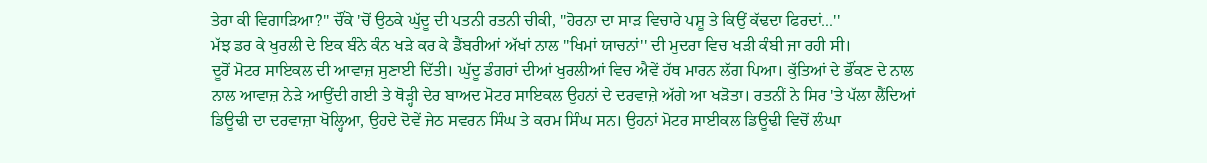ਤੇਰਾ ਕੀ ਵਿਗਾੜਿਆ?'' ਚੌਂਕੇ 'ਚੋਂ ਉਠਕੇ ਘੁੱਦੂ ਦੀ ਪਤਨੀ ਰਤਨੀ ਚੀਕੀ, ''ਹੋਰਨਾ ਦਾ ਸਾੜ ਵਿਚਾਰੇ ਪਸ਼ੂ ਤੇ ਕਿਉਂ ਕੱਢਦਾ ਫਿਰਦਾਂ...''
ਮੱਝ ਡਰ ਕੇ ਖੁਰਲੀ ਦੇ ਇਕ ਬੰਨੇ ਕੰਨ ਖੜੇ ਕਰ ਕੇ ਡੈਂਬਰੀਆਂ ਅੱਖਾਂ ਨਾਲ ''ਖਿਮਾਂ ਯਾਚਨਾਂ'' ਦੀ ਮੁਦਰਾ ਵਿਚ ਖੜੀ ਕੰਬੀ ਜਾ ਰਹੀ ਸੀ।
ਦੂਰੋਂ ਮੋਟਰ ਸਾਇਕਲ ਦੀ ਆਵਾਜ਼ ਸੁਣਾਈ ਦਿੱਤੀ। ਘੁੱਦੂ ਡੰਗਰਾਂ ਦੀਆਂ ਖੁਰਲੀਆਂ ਵਿਚ ਐਵੇਂ ਹੱਥ ਮਾਰਨ ਲੱਗ ਪਿਆ। ਕੁੱਤਿਆਂ ਦੇ ਭੌਂਕਣ ਦੇ ਨਾਲ ਨਾਲ ਆਵਾਜ਼ ਨੇੜੇ ਆਉਂਦੀ ਗਈ ਤੇ ਥੋੜ੍ਹੀ ਦੇਰ ਬਾਅਦ ਮੋਟਰ ਸਾਇਕਲ ਉਹਨਾਂ ਦੇ ਦਰਵਾਜ਼ੇ ਅੱਗੇ ਆ ਖੜੋਤਾ। ਰਤਨੀਂ ਨੇ ਸਿਰ 'ਤੇ ਪੱਲਾ ਲੈਂਦਿਆਂ ਡਿਊਢੀ ਦਾ ਦਰਵਾਜ਼ਾ ਖੋਲ੍ਹਿਆ, ਉਹਦੇ ਦੋਵੇਂ ਜੇਠ ਸਵਰਨ ਸਿੰਘ ਤੇ ਕਰਮ ਸਿੰਘ ਸਨ। ਉਹਨਾਂ ਮੋਟਰ ਸਾਈਕਲ ਡਿਊਢੀ ਵਿਚੋਂ ਲੰਘਾ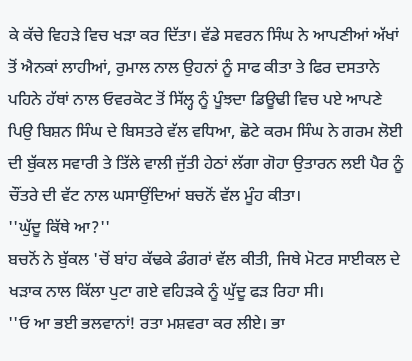ਕੇ ਕੱਚੇ ਵਿਹੜੇ ਵਿਚ ਖੜਾ ਕਰ ਦਿੱਤਾ। ਵੱਡੇ ਸਵਰਨ ਸਿੰਘ ਨੇ ਆਪਣੀਆਂ ਅੱਖਾਂ ਤੋਂ ਐਨਕਾਂ ਲਾਹੀਆਂ, ਰੁਮਾਲ ਨਾਲ ਉਹਨਾਂ ਨੂੰ ਸਾਫ ਕੀਤਾ ਤੇ ਫਿਰ ਦਸਤਾਨੇ ਪਹਿਨੇ ਹੱਥਾਂ ਨਾਲ ਓਵਰਕੋਟ ਤੋਂ ਸਿੱਲ੍ਹ ਨੂੰ ਪੂੰਝਦਾ ਡਿਊਢੀ ਵਿਚ ਪਏ ਆਪਣੇ ਪਿਉ ਬਿਸ਼ਨ ਸਿੰਘ ਦੇ ਬਿਸਤਰੇ ਵੱਲ ਵਧਿਆ, ਛੋਟੇ ਕਰਮ ਸਿੰਘ ਨੇ ਗਰਮ ਲੋਈ ਦੀ ਬੁੱਕਲ ਸਵਾਰੀ ਤੇ ਤਿੱਲੇ ਵਾਲੀ ਜੁੱਤੀ ਹੇਠਾਂ ਲੱਗਾ ਗੋਹਾ ਉਤਾਰਨ ਲਈ ਪੈਰ ਨੂੰ ਚੌਂਤਰੇ ਦੀ ਵੱਟ ਨਾਲ ਘਸਾਉਂਦਿਆਂ ਬਚਨੋਂ ਵੱਲ ਮੂੰਹ ਕੀਤਾ।
''ਘੁੱਦੂ ਕਿੱਥੇ ਆ?''
ਬਚਨੋਂ ਨੇ ਬੁੱਕਲ 'ਚੋਂ ਬਾਂਹ ਕੱਢਕੇ ਡੰਗਰਾਂ ਵੱਲ ਕੀਤੀ, ਜਿਥੇ ਮੋਟਰ ਸਾਈਕਲ ਦੇ ਖੜਾਕ ਨਾਲ ਕਿੱਲਾ ਪੁਟਾ ਗਏ ਵਹਿੜਕੇ ਨੂੰ ਘੁੱਦੂ ਫੜ ਰਿਹਾ ਸੀ।
''ਓ ਆ ਭਈ ਭਲਵਾਨਾਂ! ਰਤਾ ਮਸ਼ਵਰਾ ਕਰ ਲੀਏ। ਭਾ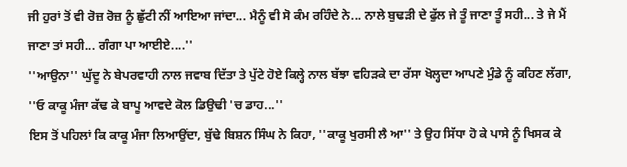ਜੀ ਹੁਰਾਂ ਤੋਂ ਵੀ ਰੋਜ਼ ਰੋਜ਼ ਨੂੰ ਛੁੱਟੀ ਨੀਂ ਆਇਆ ਜਾਂਦਾ... ਮੈਨੂੰ ਵੀ ਸੋ ਕੰਮ ਰਹਿੰਦੇ ਨੇ... ਨਾਲੇ ਬੁਢੜੀ ਦੇ ਫੁੱਲ ਜੇ ਤੂੰ ਜਾਣਾ ਤੂੰ ਸਹੀ... ਤੇ ਜੇ ਮੈਂ ਜਾਣਾ ਤਾਂ ਸਹੀ... ਗੰਗਾ ਪਾ ਆਈਏ....''
''ਆਉਨਾ'' ਘੁੱਦੂ ਨੇ ਬੇਪਰਵਾਹੀ ਨਾਲ ਜਵਾਬ ਦਿੱਤਾ ਤੇ ਪੁੱਟੇ ਹੋਏ ਕਿਲ੍ਹੇ ਨਾਲ ਬੱਝਾ ਵਹਿੜਕੇ ਦਾ ਰੱਸਾ ਖੋਲ੍ਹਦਾ ਆਪਣੇ ਮੁੰਡੇ ਨੂੰ ਕਹਿਣ ਲੱਗਾ, ''ਓ ਕਾਕੂ ਮੰਜਾ ਕੱਢ ਕੇ ਬਾਪੂ ਆਵਦੇ ਕੋਲ ਡਿਉਢੀ 'ਚ ਡਾਹ...''
ਇਸ ਤੋਂ ਪਹਿਲਾਂ ਕਿ ਕਾਕੂ ਮੰਜਾ ਲਿਆਉਂਦਾ, ਬੁੱਢੇ ਬਿਸ਼ਨ ਸਿੰਘ ਨੇ ਕਿਹਾ, ''ਕਾਕੂ ਖੁਰਸੀ ਲੈ ਆ'' ਤੇ ਉਹ ਸਿੱਧਾ ਹੋ ਕੇ ਪਾਸੇ ਨੂੰ ਖਿਸਕ ਕੇ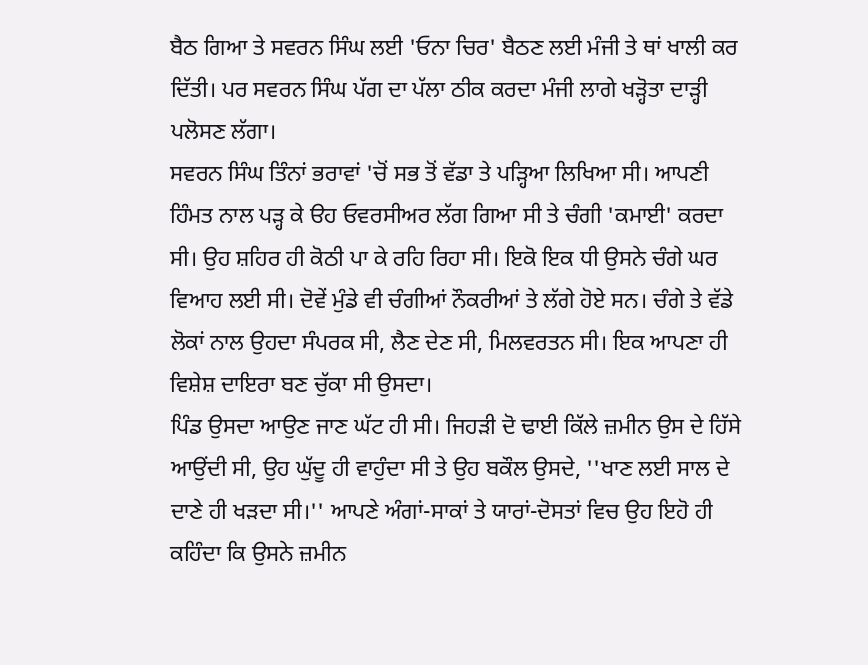ਬੈਠ ਗਿਆ ਤੇ ਸਵਰਨ ਸਿੰਘ ਲਈ 'ਓਨਾ ਚਿਰ' ਬੈਠਣ ਲਈ ਮੰਜੀ ਤੇ ਥਾਂ ਖਾਲੀ ਕਰ ਦਿੱਤੀ। ਪਰ ਸਵਰਨ ਸਿੰਘ ਪੱਗ ਦਾ ਪੱਲਾ ਠੀਕ ਕਰਦਾ ਮੰਜੀ ਲਾਗੇ ਖੜ੍ਹੋਤਾ ਦਾੜ੍ਹੀ ਪਲੋਸਣ ਲੱਗਾ।
ਸਵਰਨ ਸਿੰਘ ਤਿੰਨਾਂ ਭਰਾਵਾਂ 'ਚੋਂ ਸਭ ਤੋਂ ਵੱਡਾ ਤੇ ਪੜ੍ਹਿਆ ਲਿਖਿਆ ਸੀ। ਆਪਣੀ ਹਿੰਮਤ ਨਾਲ ਪੜ੍ਹ ਕੇ ੳਹ ਓਵਰਸੀਅਰ ਲੱਗ ਗਿਆ ਸੀ ਤੇ ਚੰਗੀ 'ਕਮਾਈ' ਕਰਦਾ ਸੀ। ਉਹ ਸ਼ਹਿਰ ਹੀ ਕੋਠੀ ਪਾ ਕੇ ਰਹਿ ਰਿਹਾ ਸੀ। ਇਕੋ ਇਕ ਧੀ ਉਸਨੇ ਚੰਗੇ ਘਰ ਵਿਆਹ ਲਈ ਸੀ। ਦੋਵੇਂ ਮੁੰਡੇ ਵੀ ਚੰਗੀਆਂ ਨੌਕਰੀਆਂ ਤੇ ਲੱਗੇ ਹੋਏ ਸਨ। ਚੰਗੇ ਤੇ ਵੱਡੇ ਲੋਕਾਂ ਨਾਲ ਉਹਦਾ ਸੰਪਰਕ ਸੀ, ਲੈਣ ਦੇਣ ਸੀ, ਮਿਲਵਰਤਨ ਸੀ। ਇਕ ਆਪਣਾ ਹੀ ਵਿਸ਼ੇਸ਼ ਦਾਇਰਾ ਬਣ ਚੁੱਕਾ ਸੀ ਉਸਦਾ।
ਪਿੰਡ ਉਸਦਾ ਆਉਣ ਜਾਣ ਘੱਟ ਹੀ ਸੀ। ਜਿਹੜੀ ਦੋ ਢਾਈ ਕਿੱਲੇ ਜ਼ਮੀਨ ਉਸ ਦੇ ਹਿੱਸੇ ਆਉਂਦੀ ਸੀ, ਉਹ ਘੁੱਦੂ ਹੀ ਵਾਹੁੰਦਾ ਸੀ ਤੇ ਉਹ ਬਕੌਲ ਉਸਦੇ, ''ਖਾਣ ਲਈ ਸਾਲ ਦੇ ਦਾਣੇ ਹੀ ਖੜਦਾ ਸੀ।'' ਆਪਣੇ ਅੰਗਾਂ-ਸਾਕਾਂ ਤੇ ਯਾਰਾਂ-ਦੋਸਤਾਂ ਵਿਚ ਉਹ ਇਹੋ ਹੀ ਕਹਿੰਦਾ ਕਿ ਉਸਨੇ ਜ਼ਮੀਨ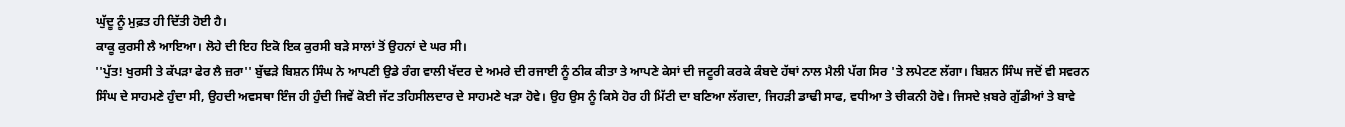ਘੁੱਦੂ ਨੂੰ ਮੁਫ਼ਤ ਹੀ ਦਿੱਤੀ ਹੋਈ ਹੈ।
ਕਾਕੂ ਕੁਰਸੀ ਲੈ ਆਇਆ। ਲੋਹੇ ਦੀ ਇਹ ਇਕੋ ਇਕ ਕੁਰਸੀ ਬੜੇ ਸਾਲਾਂ ਤੋਂ ਉਹਨਾਂ ਦੇ ਘਰ ਸੀ।
''ਪੁੱਤ! ਖੁਰਸੀ ਤੇ ਕੱਪੜਾ ਫੇਰ ਲੈ ਜ਼ਰਾ'' ਬੁੱਢੜੇ ਬਿਸ਼ਨ ਸਿੰਘ ਨੇ ਆਪਣੀ ਉਡੇ ਰੰਗ ਵਾਲੀ ਖੱਦਰ ਦੇ ਅਮਰੇ ਦੀ ਰਜਾਈ ਨੂੰ ਠੀਕ ਕੀਤਾ ਤੇ ਆਪਣੇ ਕੇਸਾਂ ਦੀ ਜਟੂਰੀ ਕਰਕੇ ਕੰਬਦੇ ਹੱਥਾਂ ਨਾਲ ਮੈਲੀ ਪੱਗ ਸਿਰ 'ਤੇ ਲਪੇਟਣ ਲੱਗਾ। ਬਿਸ਼ਨ ਸਿੰਘ ਜਦੋਂ ਵੀ ਸਵਰਨ ਸਿੰਘ ਦੇ ਸਾਹਮਣੇ ਹੁੰਦਾ ਸੀ, ਉਹਦੀ ਅਵਸਥਾ ਇੰਜ ਹੀ ਹੁੰਦੀ ਜਿਵੇਂ ਕੋਈ ਜੱਟ ਤਹਿਸੀਲਦਾਰ ਦੇ ਸਾਹਮਣੇ ਖੜਾ ਹੋਵੇ। ਉਹ ਉਸ ਨੂੰ ਕਿਸੇ ਹੋਰ ਹੀ ਮਿੱਟੀ ਦਾ ਬਣਿਆ ਲੱਗਦਾ, ਜਿਹੜੀ ਡਾਢੀ ਸਾਫ, ਵਧੀਆ ਤੇ ਚੀਕਨੀ ਹੋਵੇ। ਜਿਸਦੇ ਖ਼ਬਰੇ ਗੁੱਡੀਆਂ ਤੇ ਬਾਵੇ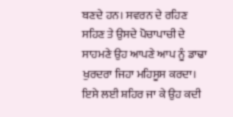ਬਣਦੇ ਹਨ। ਸਵਰਨ ਦੇ ਰਹਿਣ ਸਹਿਣ ਤੇ ਉਸਦੇ ਪੋਚਾਪਾਚੀ ਦੇ ਸਾਹਮਣੇ ਉਹ ਆਪਣੇ ਆਪ ਨੂੰ ਡਾਢਾ ਖੁਰਦਰਾ ਜਿਹਾ ਮਹਿਸੂਸ ਕਰਦਾ। ਇਸੇ ਲਈ ਸ਼ਹਿਰ ਜਾ ਕੇ ਉਹ ਕਦੀ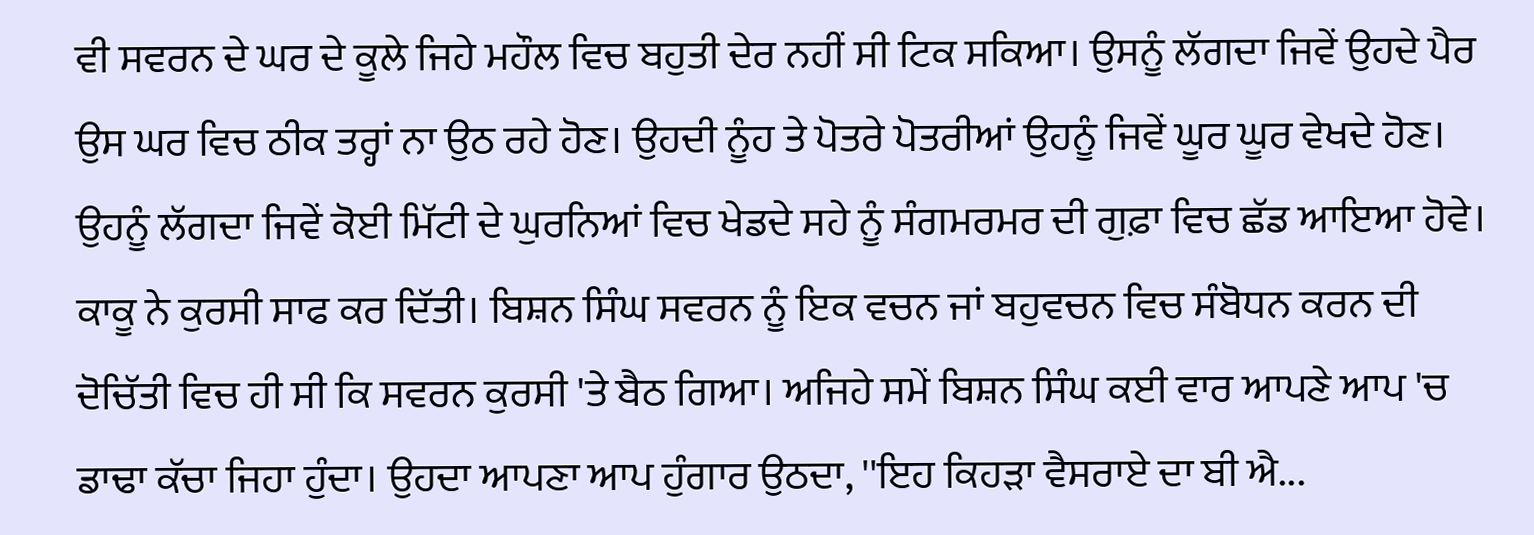ਵੀ ਸਵਰਨ ਦੇ ਘਰ ਦੇ ਕੂਲੇ ਜਿਹੇ ਮਹੌਲ ਵਿਚ ਬਹੁਤੀ ਦੇਰ ਨਹੀਂ ਸੀ ਟਿਕ ਸਕਿਆ। ਉਸਨੂੰ ਲੱਗਦਾ ਜਿਵੇਂ ਉਹਦੇ ਪੈਰ ਉਸ ਘਰ ਵਿਚ ਠੀਕ ਤਰ੍ਹਾਂ ਨਾ ਉਠ ਰਹੇ ਹੋਣ। ਉਹਦੀ ਨੂੰਹ ਤੇ ਪੋਤਰੇ ਪੋਤਰੀਆਂ ਉਹਨੂੰ ਜਿਵੇਂ ਘੂਰ ਘੂਰ ਵੇਖਦੇ ਹੋਣ। ਉਹਨੂੰ ਲੱਗਦਾ ਜਿਵੇਂ ਕੋਈ ਮਿੱਟੀ ਦੇ ਘੁਰਨਿਆਂ ਵਿਚ ਖੇਡਦੇ ਸਹੇ ਨੂੰ ਸੰਗਮਰਮਰ ਦੀ ਗੁਫ਼ਾ ਵਿਚ ਛੱਡ ਆਇਆ ਹੋਵੇ।
ਕਾਕੂ ਨੇ ਕੁਰਸੀ ਸਾਫ ਕਰ ਦਿੱਤੀ। ਬਿਸ਼ਨ ਸਿੰਘ ਸਵਰਨ ਨੂੰ ਇਕ ਵਚਨ ਜਾਂ ਬਹੁਵਚਨ ਵਿਚ ਸੰਬੋਧਨ ਕਰਨ ਦੀ ਦੋਚਿੱਤੀ ਵਿਚ ਹੀ ਸੀ ਕਿ ਸਵਰਨ ਕੁਰਸੀ 'ਤੇ ਬੈਠ ਗਿਆ। ਅਜਿਹੇ ਸਮੇਂ ਬਿਸ਼ਨ ਸਿੰਘ ਕਈ ਵਾਰ ਆਪਣੇ ਆਪ 'ਚ ਡਾਢਾ ਕੱਚਾ ਜਿਹਾ ਹੁੰਦਾ। ਉਹਦਾ ਆਪਣਾ ਆਪ ਹੁੰਗਾਰ ਉਠਦਾ, ''ਇਹ ਕਿਹੜਾ ਵੈਸਰਾਏ ਦਾ ਬੀ ਐ...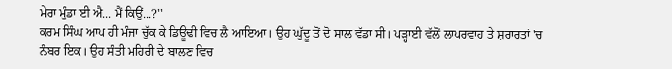ਮੇਰਾ ਮੁੰਡਾ ਈ ਐ... ਮੈਂ ਕਿਉਂ...?''
ਕਰਮ ਸਿੰਘ ਆਪ ਹੀ ਮੰਜਾ ਚੁੱਕ ਕੇ ਡਿਊਢੀ ਵਿਚ ਲੈ ਆਇਆ। ਉਹ ਘੁੱਦੂ ਤੋਂ ਦੋ ਸਾਲ ਵੱਡਾ ਸੀ। ਪੜ੍ਹਾਈ ਵੱਲੋਂ ਲਾਪਰਵਾਹ ਤੇ ਸ਼ਰਾਰਤਾਂ 'ਚ ਨੰਬਰ ਇਕ। ਉਹ ਸੰਤੀ ਮਹਿਰੀ ਦੇ ਬਾਲਣ ਵਿਚ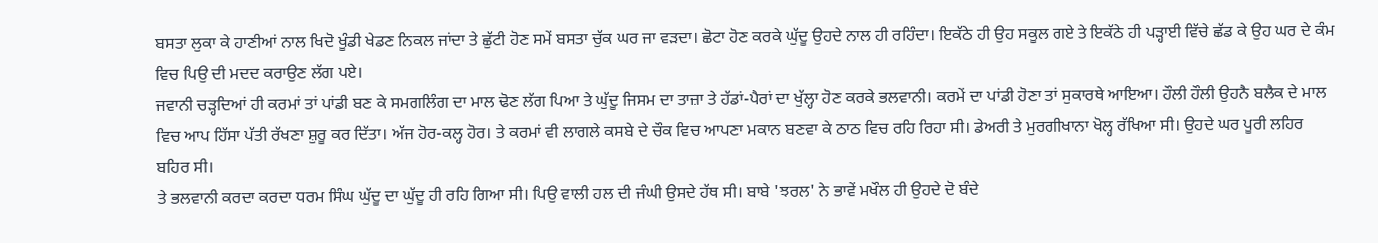ਬਸਤਾ ਲੁਕਾ ਕੇ ਹਾਣੀਆਂ ਨਾਲ ਖਿਦੋ ਖੂੰਡੀ ਖੇਡਣ ਨਿਕਲ ਜਾਂਦਾ ਤੇ ਛੁੱਟੀ ਹੋਣ ਸਮੇਂ ਬਸਤਾ ਚੁੱਕ ਘਰ ਜਾ ਵੜਦਾ। ਛੋਟਾ ਹੋਣ ਕਰਕੇ ਘੁੱਦੂ ਉਹਦੇ ਨਾਲ ਹੀ ਰਹਿੰਦਾ। ਇਕੱਠੇ ਹੀ ਉਹ ਸਕੂਲ ਗਏ ਤੇ ਇਕੱਠੇ ਹੀ ਪੜ੍ਹਾਈ ਵਿੱਚੇ ਛੱਡ ਕੇ ਉਹ ਘਰ ਦੇ ਕੰਮ ਵਿਚ ਪਿਉ ਦੀ ਮਦਦ ਕਰਾਉਣ ਲੱਗ ਪਏ।
ਜਵਾਨੀ ਚੜ੍ਹਦਿਆਂ ਹੀ ਕਰਮਾਂ ਤਾਂ ਪਾਂਡੀ ਬਣ ਕੇ ਸਮਗਲਿੰਗ ਦਾ ਮਾਲ ਢੋਣ ਲੱਗ ਪਿਆ ਤੇ ਘੁੱਦੂ ਜਿਸਮ ਦਾ ਤਾਜ਼ਾ ਤੇ ਹੱਡਾਂ-ਪੈਰਾਂ ਦਾ ਖੁੱਲ੍ਹਾ ਹੋਣ ਕਰਕੇ ਭਲਵਾਨੀ। ਕਰਮੇਂ ਦਾ ਪਾਂਡੀ ਹੋਣਾ ਤਾਂ ਸੁਕਾਰਥੇ ਆਇਆ। ਹੌਲੀ ਹੌਲੀ ਉਹਨੈ ਬਲੈਕ ਦੇ ਮਾਲ ਵਿਚ ਆਪ ਹਿੱਸਾ ਪੱਤੀ ਰੱਖਣਾ ਸ਼ੁਰੂ ਕਰ ਦਿੱਤਾ। ਅੱਜ ਹੋਰ-ਕਲ੍ਹ ਹੋਰ। ਤੇ ਕਰਮਾਂ ਵੀ ਲਾਗਲੇ ਕਸਬੇ ਦੇ ਚੌਕ ਵਿਚ ਆਪਣਾ ਮਕਾਨ ਬਣਵਾ ਕੇ ਠਾਠ ਵਿਚ ਰਹਿ ਰਿਹਾ ਸੀ। ਡੇਅਰੀ ਤੇ ਮੁਰਗੀਖਾਨਾ ਖੋਲ੍ਹ ਰੱਖਿਆ ਸੀ। ਉਹਦੇ ਘਰ ਪੂਰੀ ਲਹਿਰ ਬਹਿਰ ਸੀ।
ਤੇ ਭਲਵਾਨੀ ਕਰਦਾ ਕਰਦਾ ਧਰਮ ਸਿੰਘ ਘੁੱਦੂ ਦਾ ਘੁੱਦੂ ਹੀ ਰਹਿ ਗਿਆ ਸੀ। ਪਿਉ ਵਾਲੀ ਹਲ ਦੀ ਜੰਘੀ ਉਸਦੇ ਹੱਥ ਸੀ। ਬਾਬੇ 'ਝਰਲ' ਨੇ ਭਾਵੇਂ ਮਖੌਲ ਹੀ ਉਹਦੇ ਦੋ ਬੰਦੇ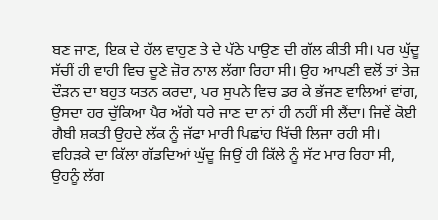ਬਣ ਜਾਣ, ਇਕ ਦੇ ਹੱਲ ਵਾਹੁਣ ਤੇ ਦੇ ਪੱਠੇ ਪਾਉਣ ਦੀ ਗੱਲ ਕੀਤੀ ਸੀ। ਪਰ ਘੁੱਦੂ ਸੱਚੀਂ ਹੀ ਵਾਹੀ ਵਿਚ ਦੂਣੇ ਜ਼ੋਰ ਨਾਲ ਲੱਗਾ ਰਿਹਾ ਸੀ। ਉਹ ਆਪਣੀ ਵਲੋਂ ਤਾਂ ਤੇਜ਼ ਦੌੜਨ ਦਾ ਬਹੁਤ ਯਤਨ ਕਰਦਾ, ਪਰ ਸੁਪਨੇ ਵਿਚ ਡਰ ਕੇ ਭੱਜਣ ਵਾਲਿਆਂ ਵਾਂਗ, ਉਸਦਾ ਹਰ ਚੁੱਕਿਆ ਪੈਰ ਅੱਗੇ ਧਰੇ ਜਾਣ ਦਾ ਨਾਂ ਹੀ ਨਹੀਂ ਸੀ ਲੈਂਦਾ। ਜਿਵੇਂ ਕੋਈ ਗੈਬੀ ਸ਼ਕਤੀ ਉਹਦੇ ਲੱਕ ਨੂੰ ਜੱਫਾ ਮਾਰੀ ਪਿਛਾਂਹ ਖਿੱਚੀ ਲਿਜਾ ਰਹੀ ਸੀ।
ਵਹਿੜਕੇ ਦਾ ਕਿੱਲਾ ਗੱਡਦਿਆਂ ਘੁੱਦੂ ਜਿਉਂ ਹੀ ਕਿੱਲੇ ਨੂੰ ਸੱਟ ਮਾਰ ਰਿਹਾ ਸੀ, ਉਹਨੂੰ ਲੱਗ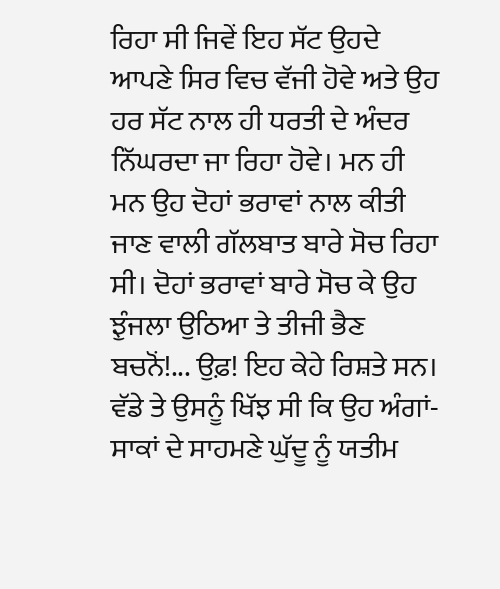ਰਿਹਾ ਸੀ ਜਿਵੇਂ ਇਹ ਸੱਟ ਉਹਦੇ ਆਪਣੇ ਸਿਰ ਵਿਚ ਵੱਜੀ ਹੋਵੇ ਅਤੇ ਉਹ ਹਰ ਸੱਟ ਨਾਲ ਹੀ ਧਰਤੀ ਦੇ ਅੰਦਰ ਨਿੱਘਰਦਾ ਜਾ ਰਿਹਾ ਹੋਵੇ। ਮਨ ਹੀ ਮਨ ਉਹ ਦੋਹਾਂ ਭਰਾਵਾਂ ਨਾਲ ਕੀਤੀ ਜਾਣ ਵਾਲੀ ਗੱਲਬਾਤ ਬਾਰੇ ਸੋਚ ਰਿਹਾ ਸੀ। ਦੋਹਾਂ ਭਰਾਵਾਂ ਬਾਰੇ ਸੋਚ ਕੇ ਉਹ ਝੁੰਜਲਾ ਉਠਿਆ ਤੇ ਤੀਜੀ ਭੈਣ ਬਚਨੋਂ!... ਉਫ਼! ਇਹ ਕੇਹੇ ਰਿਸ਼ਤੇ ਸਨ।
ਵੱਡੇ ਤੇ ਉਸਨੂੰ ਖਿੱਝ ਸੀ ਕਿ ਉਹ ਅੰਗਾਂ-ਸਾਕਾਂ ਦੇ ਸਾਹਮਣੇ ਘੁੱਦੂ ਨੂੰ ਯਤੀਮ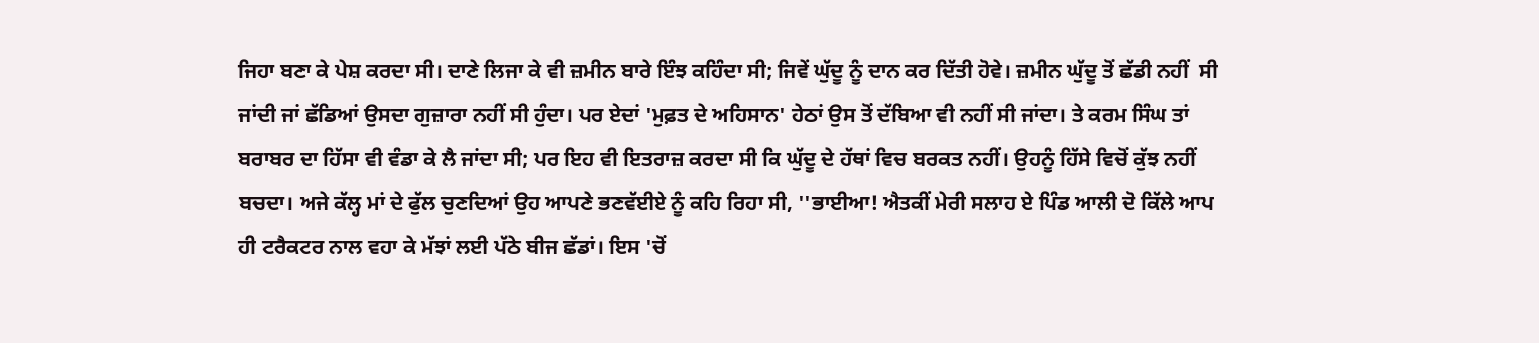ਜਿਹਾ ਬਣਾ ਕੇ ਪੇਸ਼ ਕਰਦਾ ਸੀ। ਦਾਣੇ ਲਿਜਾ ਕੇ ਵੀ ਜ਼ਮੀਨ ਬਾਰੇ ਇੰਝ ਕਹਿੰਦਾ ਸੀ; ਜਿਵੇਂ ਘੁੱਦੂ ਨੂੰ ਦਾਨ ਕਰ ਦਿੱਤੀ ਹੋਵੇ। ਜ਼ਮੀਨ ਘੁੱਦੂ ਤੋਂ ਛੱਡੀ ਨਹੀਂ  ਸੀ ਜਾਂਦੀ ਜਾਂ ਛੱਡਿਆਂ ਉਸਦਾ ਗੁਜ਼ਾਰਾ ਨਹੀਂ ਸੀ ਹੁੰਦਾ। ਪਰ ਏਦਾਂ 'ਮੁਫ਼ਤ ਦੇ ਅਹਿਸਾਨ' ਹੇਠਾਂ ਉਸ ਤੋਂ ਦੱਬਿਆ ਵੀ ਨਹੀਂ ਸੀ ਜਾਂਦਾ। ਤੇ ਕਰਮ ਸਿੰਘ ਤਾਂ ਬਰਾਬਰ ਦਾ ਹਿੱਸਾ ਵੀ ਵੰਡਾ ਕੇ ਲੈ ਜਾਂਦਾ ਸੀ; ਪਰ ਇਹ ਵੀ ਇਤਰਾਜ਼ ਕਰਦਾ ਸੀ ਕਿ ਘੁੱਦੂ ਦੇ ਹੱਥਾਂ ਵਿਚ ਬਰਕਤ ਨਹੀਂ। ਉਹਨੂੰ ਹਿੱਸੇ ਵਿਚੋਂ ਕੁੱਝ ਨਹੀਂ ਬਚਦਾ। ਅਜੇ ਕੱਲ੍ਹ ਮਾਂ ਦੇ ਫੁੱਲ ਚੁਣਦਿਆਂ ਉਹ ਆਪਣੇ ਭਣਵੱਈਏ ਨੂੰ ਕਹਿ ਰਿਹਾ ਸੀ, ''ਭਾਈਆ! ਐਤਕੀਂ ਮੇਰੀ ਸਲਾਹ ਏ ਪਿੰਡ ਆਲੀ ਦੋ ਕਿੱਲੇ ਆਪ ਹੀ ਟਰੈਕਟਰ ਨਾਲ ਵਹਾ ਕੇ ਮੱਝਾਂ ਲਈ ਪੱਠੇ ਬੀਜ ਛੱਡਾਂ। ਇਸ 'ਚੋਂ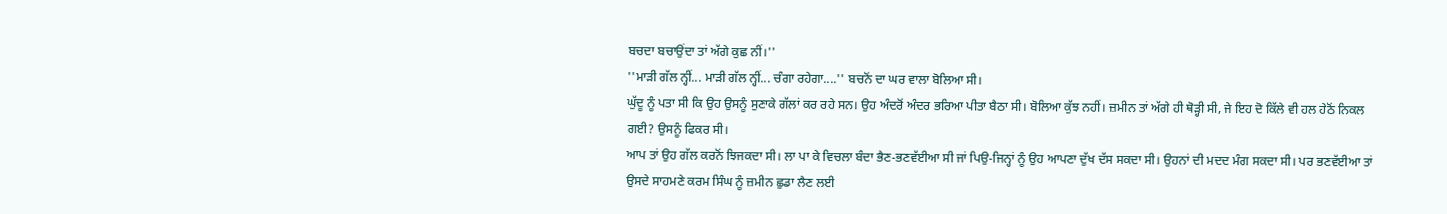ਬਚਦਾ ਬਚਾਉਂਦਾ ਤਾਂ ਅੱਗੇ ਕੁਛ ਨੀਂ।''
''ਮਾੜੀ ਗੱਲ ਨ੍ਹੀਂ... ਮਾੜੀ ਗੱਲ ਨ੍ਹੀਂ... ਚੰਗਾ ਰਹੇਗਾ....'' ਬਚਨੋਂ ਦਾ ਘਰ ਵਾਲਾ ਬੋਲਿਆ ਸੀ।
ਘੁੱਦੂ ਨੂੰ ਪਤਾ ਸੀ ਕਿ ਉਹ ਉਸਨੂੰ ਸੁਣਾਕੇ ਗੱਲਾਂ ਕਰ ਰਹੇ ਸਨ। ਉਹ ਅੰਦਰੋਂ ਅੰਦਰ ਭਰਿਆ ਪੀਤਾ ਬੈਠਾ ਸੀ। ਬੋਲਿਆ ਕੁੱਝ ਨਹੀਂ। ਜ਼ਮੀਨ ਤਾਂ ਅੱਗੇ ਹੀ ਥੋੜ੍ਹੀ ਸੀ, ਜੇ ਇਹ ਦੋ ਕਿੱਲੇ ਵੀ ਹਲ ਹੇਠੋਂ ਨਿਕਲ ਗਈ? ਉਸਨੂੰ ਫਿਕਰ ਸੀ।
ਆਪ ਤਾਂ ਉਹ ਗੱਲ ਕਰਨੋਂ ਝਿਜਕਦਾ ਸੀ। ਲਾ ਪਾ ਕੇ ਵਿਚਲਾ ਬੰਦਾ ਭੈਣ-ਭਣਵੱਈਆ ਸੀ ਜਾਂ ਪਿਉ-ਜਿਨ੍ਹਾਂ ਨੂੰ ਉਹ ਆਪਣਾ ਦੁੱਖ ਦੱਸ ਸਕਦਾ ਸੀ। ਉਹਨਾਂ ਦੀ ਮਦਦ ਮੰਗ ਸਕਦਾ ਸੀ। ਪਰ ਭਣਵੱਈਆ ਤਾਂ ਉਸਦੇ ਸਾਹਮਣੇ ਕਰਮ ਸਿੰਘ ਨੂੰ ਜ਼ਮੀਨ ਛੁਡਾ ਲੈਣ ਲਈ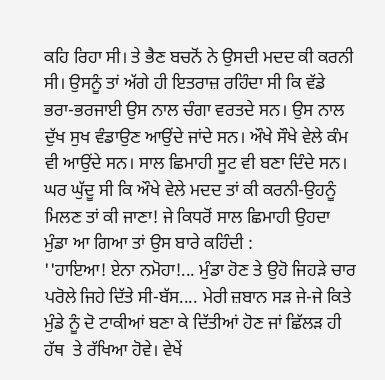ਕਹਿ ਰਿਹਾ ਸੀ। ਤੇ ਭੈਣ ਬਚਨੋਂ ਨੇ ਉਸਦੀ ਮਦਦ ਕੀ ਕਰਨੀ ਸੀ। ਉਸਨੂੰ ਤਾਂ ਅੱਗੇ ਹੀ ਇਤਰਾਜ਼ ਰਹਿੰਦਾ ਸੀ ਕਿ ਵੱਡੇ ਭਰਾ-ਭਰਜਾਈ ਉਸ ਨਾਲ ਚੰਗਾ ਵਰਤਦੇ ਸਨ। ਉਸ ਨਾਲ ਦੁੱਖ ਸੁਖ ਵੰਡਾਉਣ ਆਉਂਦੇ ਜਾਂਦੇ ਸਨ। ਔਖੇ ਸੌਖੇ ਵੇਲੇ ਕੰਮ ਵੀ ਆਉਂਦੇ ਸਨ। ਸਾਲ ਛਿਮਾਹੀ ਸੂਟ ਵੀ ਬਣਾ ਦਿੰਦੇ ਸਨ। ਘਰ ਘੁੱਦੂ ਸੀ ਕਿ ਔਖੇ ਵੇਲੇ ਮਦਦ ਤਾਂ ਕੀ ਕਰਨੀ-ਉਹਨੂੰ ਮਿਲਣ ਤਾਂ ਕੀ ਜਾਣਾ! ਜੇ ਕਿਧਰੋਂ ਸਾਲ ਛਿਮਾਹੀ ਉਹਦਾ ਮੁੰਡਾ ਆ ਗਿਆ ਤਾਂ ਉਸ ਬਾਰੇ ਕਹਿੰਦੀ :
''ਹਾਇਆ! ਏਨਾ ਨਮੋਹਾ!... ਮੁੰਡਾ ਹੋਣ ਤੇ ਉਹੋ ਜਿਹੜੇ ਚਾਰ ਪਰੋਲੇ ਜਿਹੇ ਦਿੱਤੇ ਸੀ-ਬੱਸ.... ਮੇਰੀ ਜ਼ਬਾਨ ਸੜ ਜੇ-ਜੇ ਕਿਤੇ ਮੁੰਡੇ ਨੂੰ ਦੋ ਟਾਕੀਆਂ ਬਣਾ ਕੇ ਦਿੱਤੀਆਂ ਹੋਣ ਜਾਂ ਛਿੱਲੜ ਹੀ ਹੱਥ  ਤੇ ਰੱਖਿਆ ਹੋਵੇ। ਵੇਖੇਂ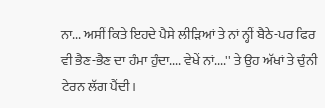ਨਾ... ਅਸੀਂ ਕਿਤੇ ਇਹਦੇ ਪੈਸੇ ਲੀੜਿਆਂ ਤੇ ਨਾਂ ਨ੍ਹੀਂ ਬੈਠੇ-ਪਰ ਫਿਰ ਵੀ ਭੈਣ-ਭੈਣ ਦਾ ਹੰਮਾ ਹੁੰਦਾ.... ਵੇਖੇਂ ਨਾਂ....'' ਤੇ ਉਹ ਅੱਖਾਂ ਤੇ ਚੁੰਨੀ ਟੇਰਨ ਲੱਗ ਪੈਂਦੀ।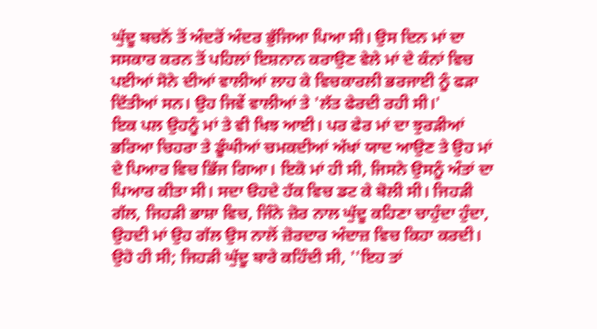ਘੁੱਦੂ ਬਚਨੋਂ ਤੋਂ ਅੰਦਰੋਂ ਅੰਦਰ ਭੁੱਜਿਆ ਪਿਆ ਸੀ। ਉਸ ਦਿਨ ਮਾਂ ਦਾ ਸਸਕਾਰ ਕਰਨ ਤੋਂ ਪਹਿਲਾਂ ਇਸ਼ਨਾਨ ਕਰਾਉਣ ਵੇਲੇ ਮਾਂ ਦੇ ਕੰਨਾਂ ਵਿਚ ਪਈਆਂ ਸੋਨੇ ਦੀਆਂ ਵਾਲੀਆਂ ਲਾਹ ਕੇ ਵਿਚਕਾਰਲੀ ਭਰਜਾਈ ਨੂੰ ਫੜਾ ਦਿੱਤੀਆਂ ਸਨ। ਉਹ ਜਿਵੇਂ ਵਾਲੀਆਂ ਤੇ 'ਲੱਤ ਫੇਰਦੀ ਰਹੀ ਸੀ।'
ਇਕ ਪਲ ਉਹਨੂੰ ਮਾਂ ਤੇ ਵੀ ਖਿਝ ਆਈ। ਪਰ ਫੇਰ ਮਾਂ ਦਾ ਝੁਰੜੀਆਂ ਭਰਿਆ ਚਿਹਰਾ ਤੇ ਡੂੰਘੀਆਂ ਚਮਕਦੀਆਂ ਅੱਖਾਂ ਯਾਦ ਆਉਣ ਤੇ ਉਹ ਮਾਂ ਦੇ ਪਿਆਰ ਵਿਚ ਭਿੱਜ ਗਿਆ। ਇਕੋ ਮਾਂ ਹੀ ਸੀ, ਜਿਸਨੇ ਉਸਨੂੰ ਅੰਤਾਂ ਦਾ ਪਿਆਰ ਕੀਤਾ ਸੀ। ਸਦਾ ੳਹਦੇ ਹੱਕ ਵਿਚ ਡਟ ਕੇ ਬੋਲੀ ਸੀ। ਜਿਹੜੀ ਗੱਲ, ਜਿਹੜੀ ਭਾਸ਼ਾ ਵਿਚ, ਜਿੰਨੇ ਜ਼ੋਰ ਨਾਲ ਘੁੱਦੂ ਕਹਿਣਾ ਚਾਹੁੰਦਾ ਹੁੰਦਾ, ਉਹਦੀ ਮਾਂ ਉਹ ਗੱਲ ਉਸ ਨਾਲੋਂ ਜ਼ੋਰਦਾਰ ਅੰਦਾਜ਼ ਵਿਚ ਕਿਹਾ ਕਰਦੀ। ਉਹੋ ਹੀ ਸੀ; ਜਿਹੜੀ ਘੁੱਦੂ ਬਾਰੇ ਕਹਿੰਦੀ ਸੀ, ''ਇਹ ਤਾਂ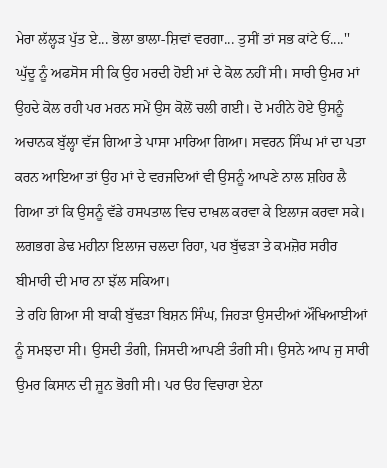ਮੇਰਾ ਲੱਲ੍ਹੜ ਪੁੱਤ ਏ... ਭੋਲਾ ਭਾਲਾ-ਸ਼ਿਵਾਂ ਵਰਗਾ... ਤੁਸੀਂ ਤਾਂ ਸਭ ਕਾਂਟੇ ਓਂ....''
ਘੁੱਦੂ ਨੂੰ ਅਫਸੋਸ ਸੀ ਕਿ ਉਹ ਮਰਦੀ ਹੋਈ ਮਾਂ ਦੇ ਕੋਲ ਨਹੀਂ ਸੀ। ਸਾਰੀ ਉਮਰ ਮਾਂ ਉਹਦੇ ਕੋਲ ਰਹੀ ਪਰ ਮਰਨ ਸਮੇਂ ਉਸ ਕੋਲੋਂ ਚਲੀ ਗਈ। ਦੋ ਮਹੀਨੇ ਹੋਏ ਉਸਨੂੰ ਅਚਾਨਕ ਬੁੱਲ੍ਹਾ ਵੱਜ ਗਿਆ ਤੇ ਪਾਸਾ ਮਾਰਿਆ ਗਿਆ। ਸਵਰਨ ਸਿੰਘ ਮਾਂ ਦਾ ਪਤਾ ਕਰਨ ਆਇਆ ਤਾਂ ਉਹ ਮਾਂ ਦੇ ਵਰਜਦਿਆਂ ਵੀ ਉਸਨੂੰ ਆਪਣੇ ਨਾਲ ਸ਼ਹਿਰ ਲੈ ਗਿਆ ਤਾਂ ਕਿ ਉਸਨੂੰ ਵੱਡੇ ਹਸਪਤਾਲ ਵਿਚ ਦਾਖ਼ਲ ਕਰਵਾ ਕੇ ਇਲਾਜ ਕਰਵਾ ਸਕੇ।
ਲਗਭਗ ਡੇਢ ਮਹੀਨਾ ਇਲਾਜ ਚਲਦਾ ਰਿਹਾ, ਪਰ ਬੁੱਢੜਾ ਤੇ ਕਮਜ਼ੋਰ ਸਰੀਰ ਬੀਮਾਰੀ ਦੀ ਮਾਰ ਨਾ ਝੱਲ ਸਕਿਆ।
ਤੇ ਰਹਿ ਗਿਆ ਸੀ ਬਾਕੀ ਬੁੱਢੜਾ ਬਿਸ਼ਨ ਸਿੰਘ, ਜਿਹੜਾ ਉਸਦੀਆਂ ਔਖਿਆਈਆਂ ਨੂੰ ਸਮਝਦਾ ਸੀ। ਉਸਦੀ ਤੰਗੀ, ਜਿਸਦੀ ਆਪਣੀ ਤੰਗੀ ਸੀ। ਉਸਨੇ ਆਪ ਜੁ ਸਾਰੀ ਉਮਰ ਕਿਸਾਨ ਦੀ ਜੂਨ ਭੋਗੀ ਸੀ। ਪਰ ੳਹ ਵਿਚਾਰਾ ਏਨਾ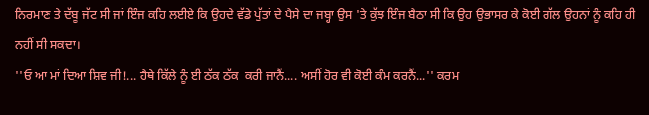ਨਿਰਮਾਣ ਤੇ ਦੱਬੂ ਜੱਟ ਸੀ ਜਾਂ ਇੰਜ ਕਹਿ ਲਈਏ ਕਿ ਉਹਦੇ ਵੱਡੇ ਪੁੱਤਾਂ ਦੇ ਪੈਸੇ ਦਾ ਜਬ੍ਹਾ ਉਸ 'ਤੇ ਕੁੱਝ ਇੰਜ ਬੈਠਾ ਸੀ ਕਿ ਉਹ ਉਭਾਸਰ ਕੇ ਕੋਈ ਗੱਲ ਉਹਨਾਂ ਨੂੰ ਕਹਿ ਹੀ ਨਹੀਂ ਸੀ ਸਕਦਾ।
''ਓ ਆ ਮਾਂ ਦਿਆ ਸ਼ਿਵ ਜੀ!... ਹੈਥੇ ਕਿੱਲੇ ਨੂੰ ਈ ਠੱਕ ਠੱਕ  ਕਰੀ ਜਾਨੈਂ.... ਅਸੀਂ ਹੋਰ ਵੀ ਕੋਈ ਕੰਮ ਕਰਨੈਂ...'' ਕਰਮ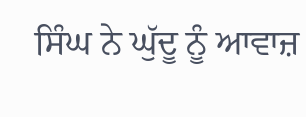ਸਿੰਘ ਨੇ ਘੁੱਦੂ ਨੂੰ ਆਵਾਜ਼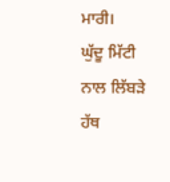ਮਾਰੀ।
ਘੁੱਦੂ ਮਿੱਟੀ ਨਾਲ ਲਿੱਬੜੇ ਹੱਥ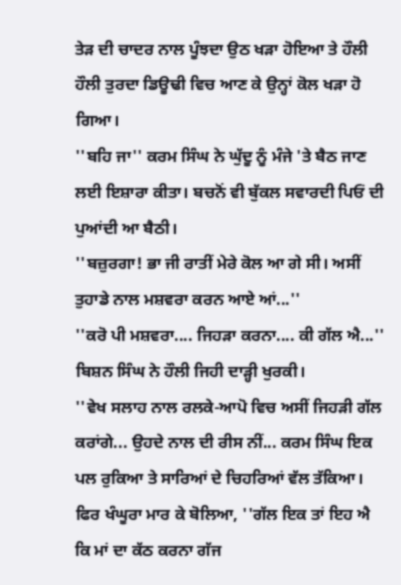ਤੇੜ ਦੀ ਚਾਦਰ ਨਾਲ ਪੂੰਝਦਾ ਉਠ ਖੜਾ ਹੋਇਆ ਤੇ ਹੌਲੀ ਹੌਲੀ ਤੁਰਦਾ ਡਿਊਢੀ ਵਿਚ ਆਣ ਕੇ ਉਨ੍ਹਾਂ ਕੋਲ ਖੜਾ ਹੋ ਗਿਆ।
''ਬਹਿ ਜਾ'' ਕਰਮ ਸਿੰਘ ਨੇ ਘੁੱਦੂ ਨੂੰ ਮੰਜੇ 'ਤੇ ਬੈਠ ਜਾਣ ਲਈ ਇਸ਼ਾਰਾ ਕੀਤਾ। ਬਚਨੋਂ ਵੀ ਬੁੱਕਲ ਸਵਾਰਦੀ ਪਿਓਂ ਦੀ ਪੁਆਂਦੀ ਆ ਬੈਠੀ।
''ਬਜ਼ੁਰਗਾ! ਭਾ ਜੀ ਰਾਤੀਂ ਮੇਰੇ ਕੋਲ ਆ ਗੇ ਸੀ। ਅਸੀਂ ਤੁਹਾਡੇ ਨਾਲ ਮਸ਼ਵਰਾ ਕਰਨ ਆਏ ਆਂ...''
''ਕਰੋ ਪੀ ਮਸ਼ਵਰਾ.... ਜਿਹੜਾ ਕਰਨਾ.... ਕੀ ਗੱਲ ਐ...'' ਬਿਸ਼ਨ ਸਿੰਘ ਨੇ ਹੌਲੀ ਜਿਹੀ ਦਾੜ੍ਹੀ ਖੁਰਕੀ।
''ਵੇਖ ਸਲਾਹ ਨਾਲ ਰਲਕੇ-ਆਪੋ ਵਿਚ ਅਸੀਂ ਜਿਹੜੀ ਗੱਲ ਕਰਾਂਗੇ... ਉਹਦੇ ਨਾਲ ਦੀ ਰੀਸ ਨੀਂ... ਕਰਮ ਸਿੰਘ ਇਕ ਪਲ ਰੁਕਿਆ ਤੇ ਸਾਰਿਆਂ ਦੇ ਚਿਹਰਿਆਂ ਵੱਲ ਤੱਕਿਆ। ਫਿਰ ਖੰਘੂਰਾ ਮਾਰ ਕੇ ਬੋਲਿਆ, ''ਗੱਲ ਇਕ ਤਾਂ ਇਹ ਐ ਕਿ ਮਾਂ ਦਾ ਕੱਠ ਕਰਨਾ ਗੱਜ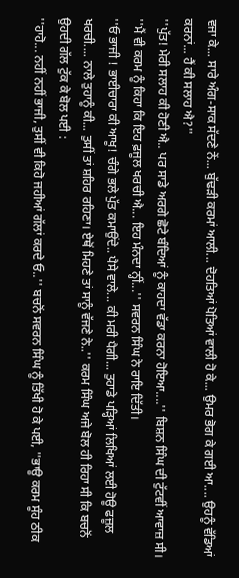ਵਜਾ ਕੇ... ਸਾਰੇ ਅੰਗ-ਸਾਕ ਸੱਦਣੇ ਨੇਂ... ਬੁੱਢੜੀ ਕਰਮਾਂ ਆਲੀ... ਦੋਹਤਿਆਂ ਪੋਤਿਆਂ ਵਾਲੀ ਹੋ ਕੇ... ਉਮਰ ਭੋਗ ਕੇ ਗਈ ਆ.... ਉਹਨੂੰ ਵੱਡਿਆਂ ਕਰਨਾਂ... ਹੈਂ ਕੀ ਸਲਾਹ ਐ?''
''ਪੁੱਤ! ਮੇਰੀ ਸਲਾਹ ਕੀ ਹੋਣੀ ਐ.. ਪਰ ਸਾਡੇ ਅਰਗੇ ਛੋਟੇ ਬੰਦਿਆਂ ਨੂੰ ਕਾਹਦਾ ਵੱਡਾ ਕਰਨਾ ਹੋਇਆ....'' ਬਿਸ਼ਨ ਸਿੰਘ ਦੀ ਟੁੱਟਵੀਂ ਆਵਾਜ਼ ਸੀ।
''ਮੈਂ ਵੀ ਕਰਮ ਨੂੰ ਕਿਹਾ ਕਿ ਇਹ ਫ਼ਜੂਲ ਖਰਚੀ ਐ... ਇਹ ਮੰਨਦਾ ਨ੍ਹੀਂ...'' ਸਵਰਨ ਸਿੰਘ ਨੇ ਰਾਇ ਦਿੱਤੀ।
''ਓ ਭਾਜੀ ! ਭਾਈਚਾਰਾ ਕੀ ਆਖੂ! ਚੰਗੇ ਭਲੇ ਪੁੱਤ ਕਮਾਉਂਦੇ.. ਪੈਸੇ ਵਾਲੇ... ਕੀ ਮਰੀ ਪੈਗੀ... ਤੁਹਾਡੇ ਪੜ੍ਹਿਆਂ ਲਿਖਿਆਂ ਲਈ ਹੋਊ ਫਜ਼ੂਲ ਖਰਚੀ.... ਨਾਲੇ ਤੁਹਾਨੂੰ ਕੀ... ਤੁਸੀਂ ਤਾਂ ਸ਼ਹਿਰ ਰਹਿਣਾ। ਏਥੋਂ ਮਿਹਣੇ ਤਾਂ ਸਾਨੂੰ ਵੱਜਣੇ ਨੇ..'' ਕਰਮ ਸਿੰਘ ਅਜੇ ਬੋਲ ਹੀ ਰਿਹਾ ਸੀ ਕਿ ਬਚਨੋਂ ਉਹਦੀ ਗੱਲ ਟੁੱਕ ਕੇ ਬੋਲ ਪਈ :
''ਹਾਹੋ... ਨਹੀਂ ਨਹੀਂ ਭਾਜੀ, ਤੁਸੀਂ ਵੀ ਕਿਹੋ ਜਹੀਆਂ ਗੱਲਾਂ ਕਰਦੇ ਓ..'' ਬਚਨੋਂ ਸਵਰਨ ਸਿੰਘ ਨੂੰ ਤਿੱਖੀ ਹੋ ਕੇ ਪਈ, ''ਭਾਊ ਕਰਮ ਸੂੰਹ ਠੀਕ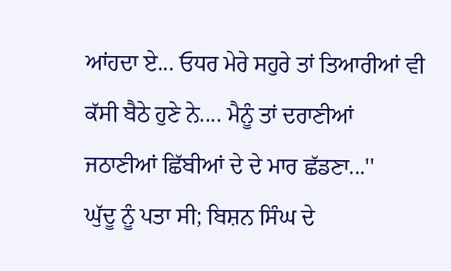ਆਂਹਦਾ ਏ... ਓਧਰ ਮੇਰੇ ਸਹੁਰੇ ਤਾਂ ਤਿਆਰੀਆਂ ਵੀ ਕੱਸੀ ਬੈਠੇ ਹੁਣੇ ਨੇ.... ਮੈਨੂੰ ਤਾਂ ਦਰਾਣੀਆਂ ਜਠਾਣੀਆਂ ਛਿੱਬੀਆਂ ਦੇ ਦੇ ਮਾਰ ਛੱਡਣਾ...''
ਘੁੱਦੂ ਨੂੰ ਪਤਾ ਸੀ; ਬਿਸ਼ਨ ਸਿੰਘ ਦੇ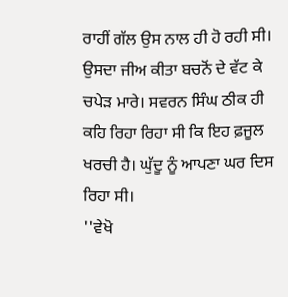ਰਾਹੀਂ ਗੱਲ ਉਸ ਨਾਲ ਹੀ ਹੋ ਰਹੀ ਸੀ। ਉਸਦਾ ਜੀਅ ਕੀਤਾ ਬਚਨੋਂ ਦੇ ਵੱਟ ਕੇ ਚਪੇੜ ਮਾਰੇ। ਸਵਰਨ ਸਿੰਘ ਠੀਕ ਹੀ ਕਹਿ ਰਿਹਾ ਰਿਹਾ ਸੀ ਕਿ ਇਹ ਫ਼ਜੂਲ ਖਰਚੀ ਹੈ। ਘੁੱਦੂ ਨੂੰ ਆਪਣਾ ਘਰ ਦਿਸ ਰਿਹਾ ਸੀ।
''ਵੇਖੋ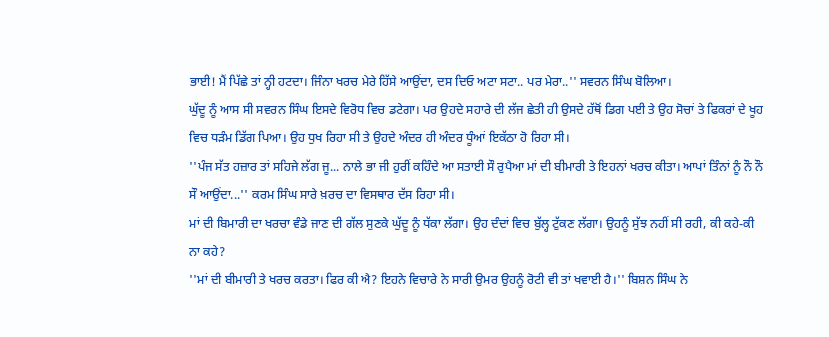ਭਾਈ! ਮੈਂ ਪਿੱਛੇ ਤਾਂ ਨ੍ਹੀ ਹਟਦਾ। ਜਿੰਨਾ ਖਰਚ ਮੇਰੇ ਹਿੱਸੇ ਆਉਂਦਾ, ਦਸ ਦਿਓ ਅਟਾ ਸਟਾ.. ਪਰ ਮੇਰਾ..'' ਸਵਰਨ ਸਿੰਘ ਬੋਲਿਆ।
ਘੁੱਦੂ ਨੂੰ ਆਸ ਸੀ ਸਵਰਨ ਸਿੰਘ ਇਸਦੇ ਵਿਰੋਧ ਵਿਚ ਡਟੇਗਾ। ਪਰ ਉਹਦੇ ਸਹਾਰੇ ਦੀ ਲੱਜ ਛੇਤੀ ਹੀ ਉਸਦੇ ਹੱਥੋਂ ਡਿਗ ਪਈ ਤੇ ਉਹ ਸੋਚਾਂ ਤੇ ਫਿਕਰਾਂ ਦੇ ਖੂਹ ਵਿਚ ਧੜੰਮ ਡਿੱਗ ਪਿਆ। ਉਹ ਧੁਖ ਰਿਹਾ ਸੀ ਤੇ ਉਹਦੇ ਅੰਦਰ ਹੀ ਅੰਦਰ ਧੂੰਆਂ ਇਕੱਠਾ ਹੋ ਰਿਹਾ ਸੀ।
''ਪੰਜ ਸੱਤ ਹਜ਼ਾਰ ਤਾਂ ਸਹਿਜੇ ਲੱਗ ਜੂ... ਨਾਲੇ ਭਾ ਜੀ ਹੁਰੀਂ ਕਹਿੰਦੇ ਆ ਸਤਾਈ ਸੌ ਰੁਪੈਆ ਮਾਂ ਦੀ ਬੀਮਾਰੀ ਤੇ ਇਹਨਾਂ ਖਰਚ ਕੀਤਾ। ਆਪਾਂ ਤਿੰਨਾਂ ਨੂੰ ਨੌ ਨੌ ਸੌ ਆਉਂਦਾ...'' ਕਰਮ ਸਿੰਘ ਸਾਰੇ ਖ਼ਰਚ ਦਾ ਵਿਸਥਾਰ ਦੱਸ ਰਿਹਾ ਸੀ।
ਮਾਂ ਦੀ ਬਿਮਾਰੀ ਦਾ ਖਰਚਾ ਵੰਡੇ ਜਾਣ ਦੀ ਗੱਲ ਸੁਣਕੇ ਘੁੱਦੂ ਨੂੰ ਧੱਕਾ ਲੱਗਾ। ਉਹ ਦੰਦਾਂ ਵਿਚ ਬੁੱਲ੍ਹ ਟੁੱਕਣ ਲੱਗਾ। ਉਹਨੂੰ ਸੁੱਝ ਨਹੀਂ ਸੀ ਰਹੀ, ਕੀ ਕਹੇ-ਕੀ ਨਾ ਕਹੇ?
''ਮਾਂ ਦੀ ਬੀਮਾਰੀ ਤੇ ਖਰਚ ਕਰਤਾ। ਫਿਰ ਕੀ ਐ? ਇਹਨੇ ਵਿਚਾਰੇ ਨੇ ਸਾਰੀ ਉਮਰ ਉਹਨੂੰ ਰੋਟੀ ਵੀ ਤਾਂ ਖਵਾਈ ਹੈ।'' ਬਿਸ਼ਨ ਸਿੰਘ ਨੇ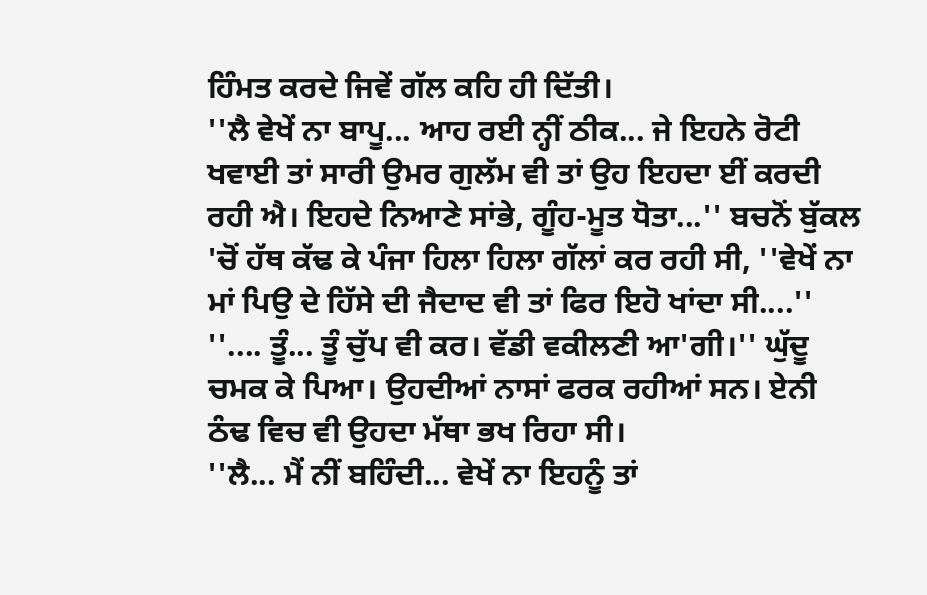ਹਿੰਮਤ ਕਰਦੇ ਜਿਵੇਂ ਗੱਲ ਕਹਿ ਹੀ ਦਿੱਤੀ।
''ਲੈ ਵੇਖੇਂ ਨਾ ਬਾਪੂ... ਆਹ ਰਈ ਨ੍ਹੀਂ ਠੀਕ... ਜੇ ਇਹਨੇ ਰੋਟੀ  ਖਵਾਈ ਤਾਂ ਸਾਰੀ ਉਮਰ ਗੁਲੱਮ ਵੀ ਤਾਂ ਉਹ ਇਹਦਾ ਈਂ ਕਰਦੀ ਰਹੀ ਐ। ਇਹਦੇ ਨਿਆਣੇ ਸਾਂਭੇ, ਗੂੰਹ-ਮੂਤ ਧੋਤਾ...'' ਬਚਨੋਂ ਬੁੱਕਲ 'ਚੋਂ ਹੱਥ ਕੱਢ ਕੇ ਪੰਜਾ ਹਿਲਾ ਹਿਲਾ ਗੱਲਾਂ ਕਰ ਰਹੀ ਸੀ, ''ਵੇਖੇਂ ਨਾ ਮਾਂ ਪਿਉ ਦੇ ਹਿੱਸੇ ਦੀ ਜੈਦਾਦ ਵੀ ਤਾਂ ਫਿਰ ਇਹੋ ਖਾਂਦਾ ਸੀ....''
''.... ਤੂੰ... ਤੂੰ ਚੁੱਪ ਵੀ ਕਰ। ਵੱਡੀ ਵਕੀਲਣੀ ਆ'ਗੀ।'' ਘੁੱਦੂ ਚਮਕ ਕੇ ਪਿਆ। ਉਹਦੀਆਂ ਨਾਸਾਂ ਫਰਕ ਰਹੀਆਂ ਸਨ। ਏਨੀ ਠੰਢ ਵਿਚ ਵੀ ਉਹਦਾ ਮੱਥਾ ਭਖ ਰਿਹਾ ਸੀ।
''ਲੈ... ਮੈਂ ਨੀਂ ਬਹਿੰਦੀ... ਵੇਖੇਂ ਨਾ ਇਹਨੂੰ ਤਾਂ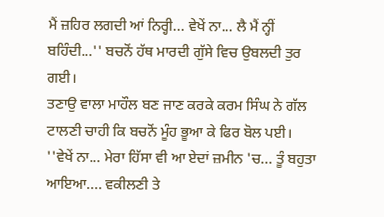ਮੈਂ ਜ਼ਹਿਰ ਲਗਦੀ ਆਂ ਨਿਰ੍ਹੀ... ਵੇਖੇਂ ਨਾ... ਲੈ ਮੈਂ ਨ੍ਹੀਂ ਬਹਿੰਦੀ...'' ਬਚਨੋਂ ਹੱਥ ਮਾਰਦੀ ਗੁੱਸੇ ਵਿਚ ਉਬਲਦੀ ਤੁਰ ਗਈ।
ਤਣਾਉ ਵਾਲਾ ਮਾਹੌਲ ਬਣ ਜਾਣ ਕਰਕੇ ਕਰਮ ਸਿੰਘ ਨੇ ਗੱਲ ਟਾਲਣੀ ਚਾਹੀ ਕਿ ਬਚਨੋਂ ਮੂੰਹ ਭੂਆ ਕੇ ਫਿਰ ਬੋਲ ਪਈ।
''ਵੇਖੇਂ ਨਾ... ਮੇਰਾ ਹਿੱਸਾ ਵੀ ਆ ਏਦਾਂ ਜ਼ਮੀਨ 'ਚ... ਤੂੰ ਬਹੁਤਾ ਆਇਆ.... ਵਕੀਲਣੀ ਤੇ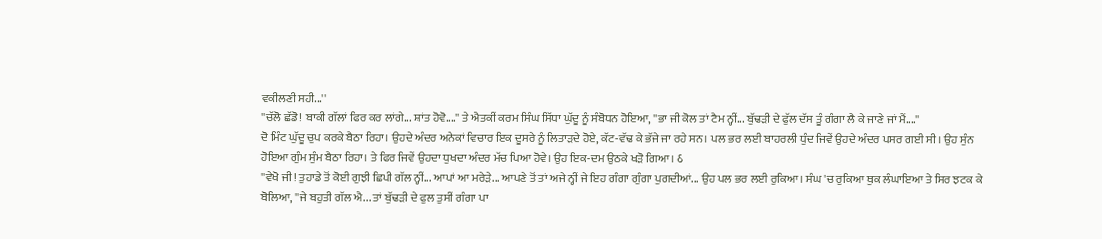ਵਕੀਲਣੀ ਸਹੀ...''
''ਚੱਲੋ ਛੱਡੋ! ਬਾਕੀ ਗੱਲਾਂ ਫਿਰ ਕਰ ਲਾਂਗੇ... ਸ਼ਾਂਤ ਹੋਵੋ....'' ਤੇ ਐਤਕੀਂ ਕਰਮ ਸਿੰਘ ਸਿੱਧਾ ਘੁੱਦੂ ਨੂੰ ਸੰਬੋਧਨ ਹੋਇਆ, ''ਭਾ ਜੀ ਕੋਲ ਤਾਂ ਟੈਮ ਨ੍ਹੀਂ... ਬੁੱਢੜੀ ਦੇ ਫੁੱਲ ਦੱਸ ਤੂੰ ਗੰਗਾ ਲੈ ਕੇ ਜਾਣੇ ਜਾਂ ਮੈਂ....''
ਦੋ ਮਿੰਟ ਘੁੱਦੂ ਚੁਪ ਕਰਕੇ ਬੈਠਾ ਰਿਹਾ। ਉਹਦੇ ਅੰਦਰ ਅਨੇਕਾਂ ਵਿਚਾਰ ਇਕ ਦੂਸਰੇ ਨੂੰ ਲਿਤਾੜਦੇ ਹੋਏ, ਕੱਟ-ਵੱਢ ਕੇ ਭੱਜੇ ਜਾ ਰਹੇ ਸਨ। ਪਲ ਭਰ ਲਈ ਬਾਹਰਲੀ ਧੁੰਦ ਜਿਵੇਂ ਉਹਦੇ ਅੰਦਰ ਪਸਰ ਗਈ ਸੀ। ਉਹ ਸੁੰਨ ਹੋਇਆ ਗੁੰਮ ਸੁੰਮ ਬੈਠਾ ਰਿਹਾ। ਤੇ ਫਿਰ ਜਿਵੇਂ ਉਹਦਾ ਧੁਖਦਾ ਅੰਦਰ ਮੱਚ ਪਿਆ ਹੋਵੇ। ਉਹ ਇਕ-ਦਮ ਉਠਕੇ ਖੜੋ ਗਿਆ। ઠ
''ਵੇਖੋ ਜੀ! ਤੁਹਾਡੇ ਤੋਂ ਕੋਈ ਗੁਝੀ ਛਿਪੀ ਗੱਲ ਨ੍ਹੀਂ... ਆਪਾਂ ਆ ਮਰੇੜੇ... ਆਪਣੇ ਤੋਂ ਤਾਂ ਅਜੇ ਨ੍ਹੀਂ ਜੇ ਇਹ ਗੰਗਾ ਗੁੰਗਾ ਪੁਗਦੀਆਂ... ਉਹ ਪਲ ਭਰ ਲਈ ਰੁਕਿਆ। ਸੰਘ 'ਚ ਰੁਕਿਆ ਥੁਕ ਲੰਘਾਇਆ ਤੇ ਸਿਰ ਝਟਕ ਕੇ ਬੋਲਿਆ, ''ਜੇ ਬਹੁਤੀ ਗੱਲ ਐ... ਤਾਂ ਬੁੱਢੜੀ ਦੇ ਫੁਲ ਤੁਸੀਂ ਗੰਗਾ ਪਾ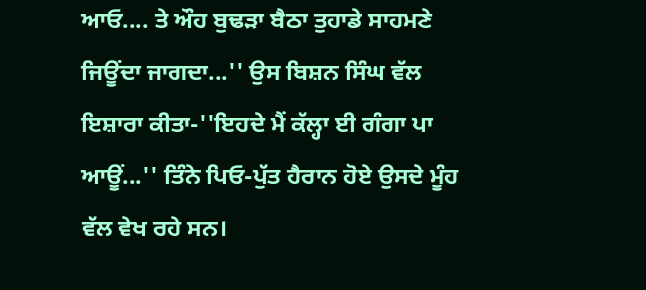ਆਓ.... ਤੇ ਔਹ ਬੁਢੜਾ ਬੈਠਾ ਤੁਹਾਡੇ ਸਾਹਮਣੇ ਜਿਊਂਦਾ ਜਾਗਦਾ...'' ਉਸ ਬਿਸ਼ਨ ਸਿੰਘ ਵੱਲ ਇਸ਼ਾਰਾ ਕੀਤਾ-''ਇਹਦੇ ਮੈਂ ਕੱਲ੍ਹਾ ਈ ਗੰਗਾ ਪਾ ਆਊਂ...'' ਤਿੰਨੇ ਪਿਓ-ਪੁੱਤ ਹੈਰਾਨ ਹੋਏ ਉਸਦੇ ਮੂੰਹ ਵੱਲ ਵੇਖ ਰਹੇ ਸਨ।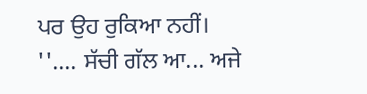ਪਰ ਉਹ ਰੁਕਿਆ ਨਹੀਂ।
''.... ਸੱਚੀ ਗੱਲ ਆ... ਅਜੇ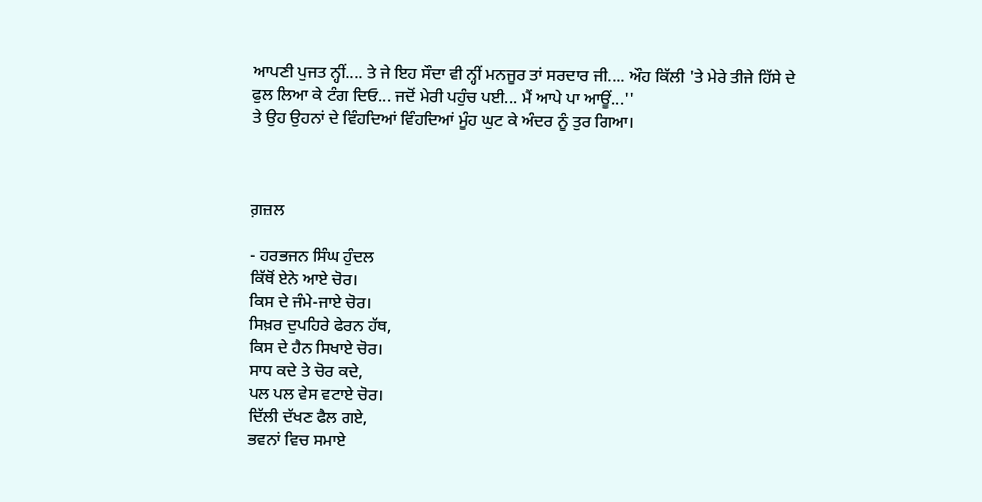ਆਪਣੀ ਪੁਜਤ ਨ੍ਹੀਂ.... ਤੇ ਜੇ ਇਹ ਸੌਦਾ ਵੀ ਨ੍ਹੀਂ ਮਨਜੂਰ ਤਾਂ ਸਰਦਾਰ ਜੀ.... ਔਹ ਕਿੱਲੀ 'ਤੇ ਮੇਰੇ ਤੀਜੇ ਹਿੱਸੇ ਦੇ ਫੁਲ ਲਿਆ ਕੇ ਟੰਗ ਦਿਓ... ਜਦੋਂ ਮੇਰੀ ਪਹੁੰਚ ਪਈ... ਮੈਂ ਆਪੇ ਪਾ ਆਊਂ...''
ਤੇ ਉਹ ਉਹਨਾਂ ਦੇ ਵਿੰਹਦਿਆਂ ਵਿੰਹਦਿਆਂ ਮੂੰਹ ਘੁਟ ਕੇ ਅੰਦਰ ਨੂੰ ਤੁਰ ਗਿਆ।



ਗ਼ਜ਼ਲ

- ਹਰਭਜਨ ਸਿੰਘ ਹੁੰਦਲ
ਕਿੱਥੋਂ ਏਨੇ ਆਏ ਚੋਰ।
ਕਿਸ ਦੇ ਜੰਮੇ-ਜਾਏ ਚੋਰ।
ਸਿਖ਼ਰ ਦੁਪਹਿਰੇ ਫੇਰਨ ਹੱਥ,
ਕਿਸ ਦੇ ਹੈਨ ਸਿਖਾਏ ਚੋਰ।
ਸਾਧ ਕਦੇ ਤੇ ਚੋਰ ਕਦੇ,
ਪਲ ਪਲ ਵੇਸ ਵਟਾਏ ਚੋਰ।
ਦਿੱਲੀ ਦੱਖਣ ਫੈਲ ਗਏ,
ਭਵਨਾਂ ਵਿਚ ਸਮਾਏ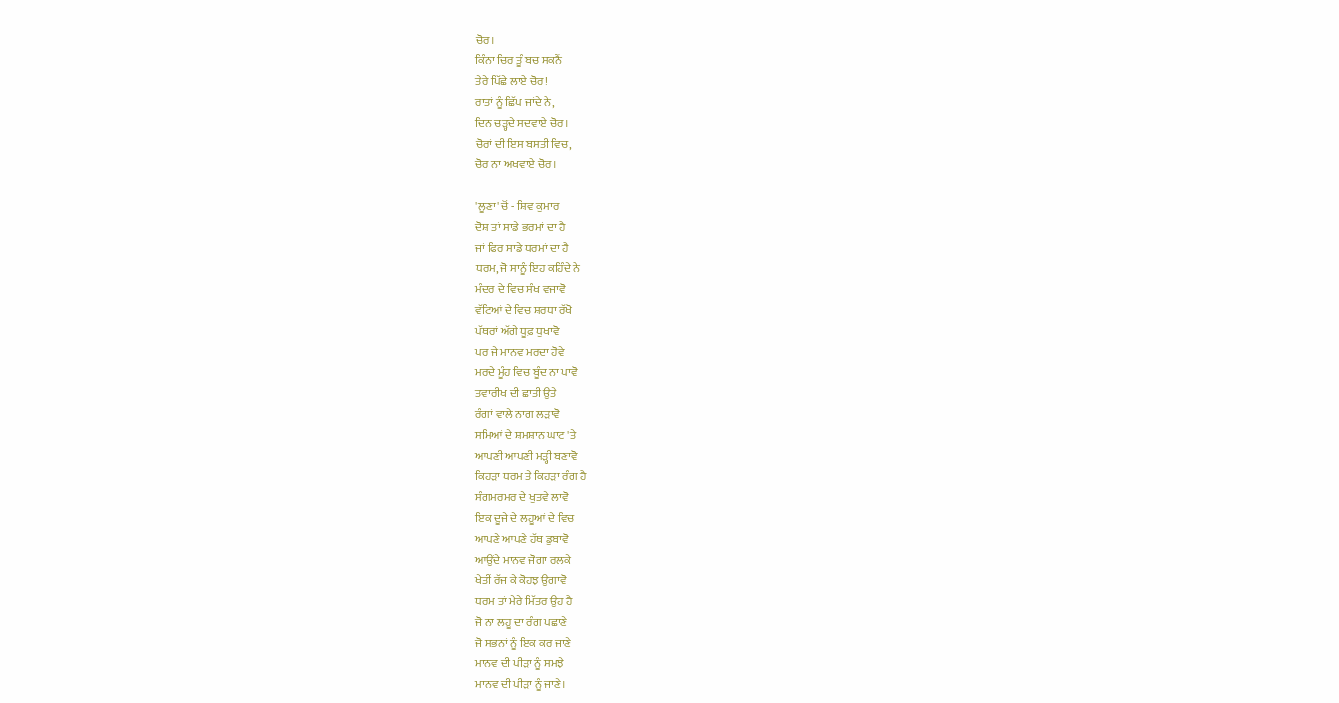ਚੋਰ।
ਕਿੰਨਾ ਚਿਰ ਤੂੰ ਬਚ ਸਕਨੈਂ
ਤੇਰੇ ਪਿੱਛੇ ਲਾਏ ਚੋਰ!
ਰਾਤਾਂ ਨੂੰ ਛਿੱਪ ਜਾਂਦੇ ਨੇ,
ਦਿਨ ਚੜ੍ਹਦੇ ਸਦਵਾਏ ਚੋਰ।
ਚੋਰਾਂ ਦੀ ਇਸ ਬਸਤੀ ਵਿਚ,
ਚੋਰ ਨਾ ਅਖਵਾਏ ਚੋਰ।

'ਲੂਣਾ' ਚੋਂ - ਸ਼ਿਵ ਕੁਮਾਰ
ਦੋਸ਼ ਤਾਂ ਸਾਡੇ ਭਰਮਾਂ ਦਾ ਹੈ
ਜਾਂ ਫਿਰ ਸਾਡੇ ਧਰਮਾਂ ਦਾ ਹੈ
ਧਰਮ, ਜੋ ਸਾਨੂੰ ਇਹ ਕਹਿੰਦੇ ਨੇ
ਮੰਦਰ ਦੇ ਵਿਚ ਸੰਖ ਵਜਾਵੋ
ਵੱਟਿਆਂ ਦੇ ਵਿਚ ਸ਼ਰਧਾ ਰੱਖੋ
ਪੱਥਰਾਂ ਅੱਗੇ ਧੂਫ਼ ਧੁਖਾਵੋ
ਪਰ ਜੇ ਮਾਨਵ ਮਰਦਾ ਹੋਵੇ
ਮਰਦੇ ਮੂੰਹ ਵਿਚ ਬੂੰਦ ਨਾ ਪਾਵੋ
ਤਵਾਰੀਖ ਦੀ ਛਾਤੀ ਉਤੇ
ਰੰਗਾਂ ਵਾਲੇ ਨਾਗ ਲੜਾਵੋ
ਸਮਿਆਂ ਦੇ ਸ਼ਮਸ਼ਾਨ ਘਾਟ 'ਤੇ
ਆਪਣੀ ਆਪਣੀ ਮੜ੍ਹੀ ਬਣਾਵੋ
ਕਿਹੜਾ ਧਰਮ ਤੇ ਕਿਹੜਾ ਰੰਗ ਹੈ
ਸੰਗਮਰਮਰ ਦੇ ਖੁਤਵੇ ਲਾਵੋ
ਇਕ ਦੂਜੇ ਦੇ ਲਹੂਆਂ ਦੇ ਵਿਚ
ਆਪਣੇ ਆਪਣੇ ਹੱਥ ਡੁਬਾਵੋ
ਆਉਂਦੇ ਮਾਨਵ ਜੋਗਾ ਰਲਕੇ
ਖੇਤੀਂ ਰੱਜ ਕੇ ਕੋਹਝ ਉਗਾਵੋ
ਧਰਮ ਤਾਂ ਮੇਰੇ ਮਿੱਤਰ ਉਹ ਹੈ
ਜੋ ਨਾ ਲਹੂ ਦਾ ਰੰਗ ਪਛਾਣੇ
ਜੋ ਸਭਨਾਂ ਨੂੰ ਇਕ ਕਰ ਜਾਣੇ
ਮਾਨਵ ਦੀ ਪੀੜਾ ਨੂੰ ਸਮਝੇ
ਮਾਨਵ ਦੀ ਪੀੜਾ ਨੂੰ ਜਾਣੇ।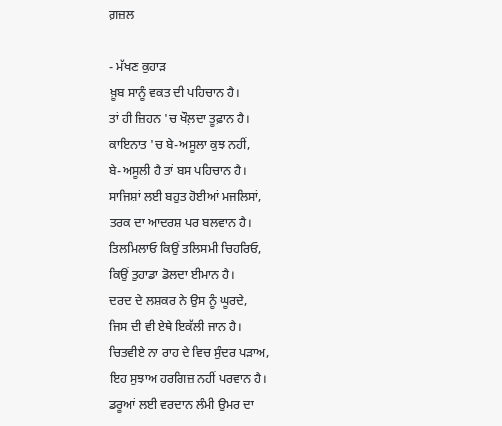ਗ਼ਜ਼ਲ

- ਮੱਖਣ ਕੁਹਾੜ
ਖ਼ੂਬ ਸਾਨੂੰ ਵਕਤ ਦੀ ਪਹਿਚਾਨ ਹੈ।
ਤਾਂ ਹੀ ਜ਼ਿਹਨ 'ਚ ਖੌਲ਼ਦਾ ਤੂਫ਼ਾਨ ਹੈ।
ਕਾਇਨਾਤ 'ਚ ਬੇ-ਅਸੂਲਾ ਕੁਝ ਨਹੀਂ,
ਬੇ-ਅਸੂਲੀ ਹੈ ਤਾਂ ਬਸ ਪਹਿਚਾਨ ਹੈ।
ਸਾਜਿਸ਼ਾਂ ਲਈ ਬਹੁਤ ਹੋਈਆਂ ਮਜਲਿਸਾਂ,
ਤਰਕ ਦਾ ਆਦਰਸ਼ ਪਰ ਬਲਵਾਨ ਹੈ।
ਤਿਲਮਿਲਾਓ ਕਿਉਂ ਤਲਿਸਮੀ ਚਿਹਰਿਓ,
ਕਿਉਂ ਤੁਹਾਡਾ ਡੋਲਦਾ ਈਮਾਨ ਹੈ।
ਦਰਦ ਦੇ ਲਸ਼ਕਰ ਨੇ ਉਸ ਨੂੰ ਘੂਰਦੇ,
ਜਿਸ ਦੀ ਵੀ ਏਥੇ ਇਕੱਲੀ ਜਾਨ ਹੈ।
ਚਿਤਵੀਏ ਨਾ ਰਾਹ ਦੇ ਵਿਚ ਸੁੰਦਰ ਪੜਾਅ,
ਇਹ ਸੁਝਾਅ ਹਰਗਿਜ਼ ਨਹੀਂ ਪਰਵਾਨ ਹੈ।
ਡਰੂਆਂ ਲਈ ਵਰਦਾਨ ਲੰਮੀ ਉਮਰ ਦਾ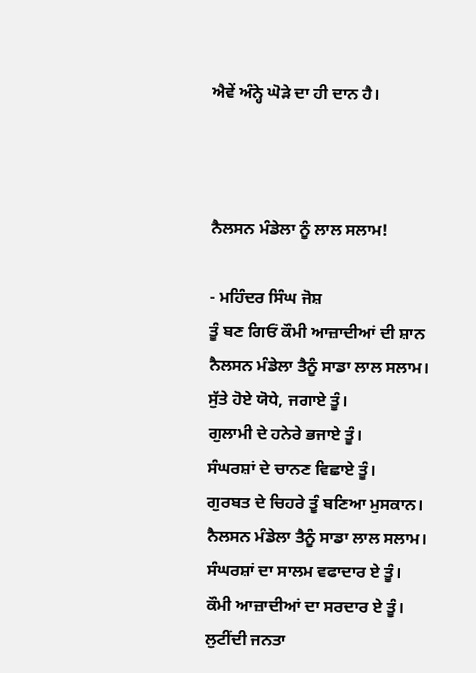ਐਵੇਂ ਅੰਨ੍ਹੇ ਘੋੜੇ ਦਾ ਹੀ ਦਾਨ ਹੈ।



ਨੈਲਸਨ ਮੰਡੇਲਾ ਨੂੰ ਲਾਲ ਸਲਾਮ!

- ਮਹਿੰਦਰ ਸਿੰਘ ਜੋਸ਼
ਤੂੰ ਬਣ ਗਿਓਂ ਕੌਮੀ ਆਜ਼ਾਦੀਆਂ ਦੀ ਸ਼ਾਨ
ਨੈਲਸਨ ਮੰਡੇਲਾ ਤੈਨੂੰ ਸਾਡਾ ਲਾਲ ਸਲਾਮ।
ਸੁੱਤੇ ਹੋਏ ਯੋਧੇ, ਜਗਾਏ ਤੂੰ।
ਗੁਲਾਮੀ ਦੇ ਹਨੇਰੇ ਭਜਾਏ ਤੂੰ।
ਸੰਘਰਸ਼ਾਂ ਦੇ ਚਾਨਣ ਵਿਛਾਏ ਤੂੰ।
ਗੁਰਬਤ ਦੇ ਚਿਹਰੇ ਤੂੰ ਬਣਿਆ ਮੁਸਕਾਨ।
ਨੈਲਸਨ ਮੰਡੇਲਾ ਤੈਨੂੰ ਸਾਡਾ ਲਾਲ ਸਲਾਮ।
ਸੰਘਰਸ਼ਾਂ ਦਾ ਸਾਲਮ ਵਫਾਦਾਰ ਏ ਤੂੰ।
ਕੌਮੀ ਆਜ਼ਾਦੀਆਂ ਦਾ ਸਰਦਾਰ ਏ ਤੂੰ।
ਲੁਟੀਂਦੀ ਜਨਤਾ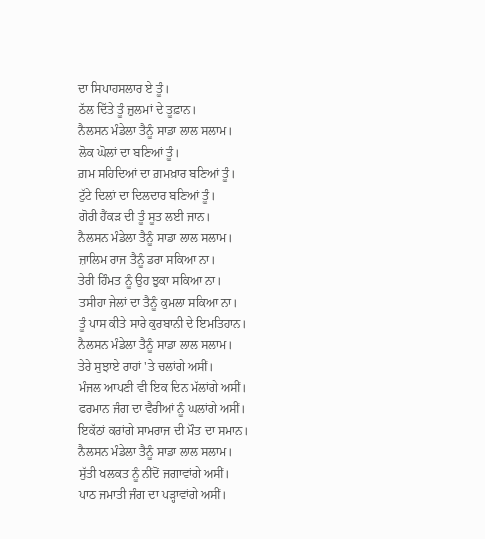ਦਾ ਸਿਪਾਹਸਲਾਰ ਏ ਤੂੰ।
ਠੱਲ ਦਿੱਤੇ ਤੂੰ ਜ਼ੁਲਮਾਂ ਦੇ ਤੂਫ਼ਾਨ।
ਨੈਲਸਨ ਮੰਡੇਲਾ ਤੈਨੂੰ ਸਾਡਾ ਲਾਲ ਸਲਾਮ।
ਲੋਕ ਘੋਲਾਂ ਦਾ ਬਣਿਆਂ ਤੂੰ।
ਗ਼ਮ ਸਹਿਦਿਆਂ ਦਾ ਗ਼ਮਖ਼ਾਰ ਬਣਿਆਂ ਤੂੰ।
ਟੁੱਟੇ ਦਿਲਾਂ ਦਾ ਦਿਲਦਾਰ ਬਣਿਆਂ ਤੂੰ।
ਗੋਰੀ ਹੈਂਕੜ ਦੀ ਤੂੰ ਸੂਤ ਲਈ ਜਾਨ।
ਨੈਲਸਨ ਮੰਡੇਲਾ ਤੈਨੂੰ ਸਾਡਾ ਲਾਲ ਸਲਾਮ।
ਜ਼ਾਲਿਮ ਰਾਜ ਤੈਨੂੰ ਡਰਾ ਸਕਿਆ ਨਾ।
ਤੇਰੀ ਹਿੰਮਤ ਨੂੰ ਉਹ ਝੁਕਾ ਸਕਿਆ ਨਾ।
ਤਸੀਹਾ ਜੇਲਾਂ ਦਾ ਤੈਨੂੰ ਕੁਮਲਾ ਸਕਿਆ ਨਾ।
ਤੂੰ ਪਾਸ ਕੀਤੇ ਸਾਰੇ ਕੁਰਬਾਨੀ ਦੇ ਇਮਤਿਹਾਨ।
ਨੈਲਸਨ ਮੰਡੇਲਾ ਤੈਨੂੰ ਸਾਡਾ ਲਾਲ ਸਲਾਮ।
ਤੇਰੇ ਸੁਝਾਏ ਰਾਹਾਂ 'ਤੇ ਚਲਾਂਗੇ ਅਸੀਂ।
ਮੰਜਲ ਆਪਣੀ ਵੀ ਇਕ ਦਿਨ ਮੱਲਾਂਗੇ ਅਸੀਂ।
ਫਰਮਾਨ ਜੰਗ ਦਾ ਵੈਰੀਆਂ ਨੂੰ ਘਲਾਂਗੇ ਅਸੀਂ।
ਇਕੱਠਾਂ ਕਰਾਂਗੇ ਸਾਮਰਾਜ ਦੀ ਮੌਤ ਦਾ ਸਮਾਨ।
ਨੈਲਸਨ ਮੰਡੇਲਾ ਤੈਨੂੰ ਸਾਡਾ ਲਾਲ ਸਲਾਮ।
ਸੁੱਤੀ ਖਲਕਤ ਨੂੰ ਨੀਂਦੋਂ ਜਗਾਵਾਂਗੇ ਅਸੀਂ।
ਪਾਠ ਜਮਾਤੀ ਜੰਗ ਦਾ ਪੜ੍ਹਾਵਾਂਗੇ ਅਸੀਂ।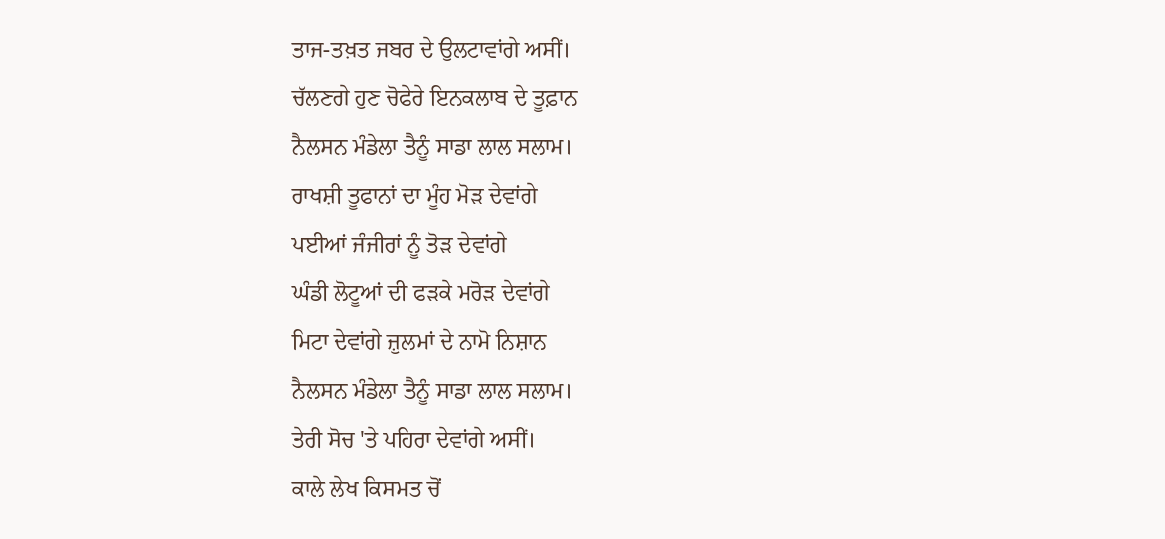ਤਾਜ-ਤਖ਼ਤ ਜਬਰ ਦੇ ਉਲਟਾਵਾਂਗੇ ਅਸੀਂ।
ਚੱਲਣਗੇ ਹੁਣ ਚੋਫੇਰੇ ਇਨਕਲਾਬ ਦੇ ਤੂਫ਼ਾਨ
ਨੈਲਸਨ ਮੰਡੇਲਾ ਤੈਨੂੰ ਸਾਡਾ ਲਾਲ ਸਲਾਮ।
ਰਾਖਸ਼ੀ ਤੂਫਾਨਾਂ ਦਾ ਮੂੰਹ ਮੋੜ ਦੇਵਾਂਗੇ
ਪਈਆਂ ਜੰਜੀਰਾਂ ਨੂੰ ਤੋੜ ਦੇਵਾਂਗੇ
ਘੰਡੀ ਲੋਟੂਆਂ ਦੀ ਫੜਕੇ ਮਰੋੜ ਦੇਵਾਂਗੇ
ਮਿਟਾ ਦੇਵਾਂਗੇ ਜ਼ੁਲਮਾਂ ਦੇ ਨਾਮੋ ਨਿਸ਼ਾਨ
ਨੈਲਸਨ ਮੰਡੇਲਾ ਤੈਨੂੰ ਸਾਡਾ ਲਾਲ ਸਲਾਮ।
ਤੇਰੀ ਸੋਚ 'ਤੇ ਪਹਿਰਾ ਦੇਵਾਂਗੇ ਅਸੀਂ।
ਕਾਲੇ ਲੇਖ ਕਿਸਮਤ ਚੋਂ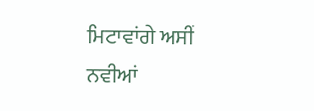ਮਿਟਾਵਾਂਗੇ ਅਸੀਂ
ਨਵੀਆਂ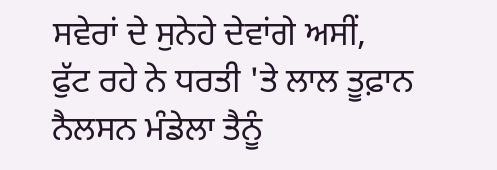ਸਵੇਰਾਂ ਦੇ ਸੁਨੇਹੇ ਦੇਵਾਂਗੇ ਅਸੀਂ,
ਫੁੱਟ ਰਹੇ ਨੇ ਧਰਤੀ 'ਤੇ ਲਾਲ ਤੂਫ਼ਾਨ
ਨੈਲਸਨ ਮੰਡੇਲਾ ਤੈਨੂੰ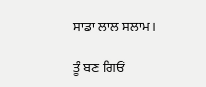ਸਾਡਾ ਲਾਲ ਸਲਾਮ।

ਤੂੰ ਬਣ ਗਿਓਂ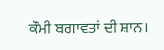ਕੌਮੀ ਬਗਾਵਤਾਂ ਦੀ ਸ਼ਾਨ।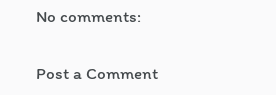No comments:

Post a Comment